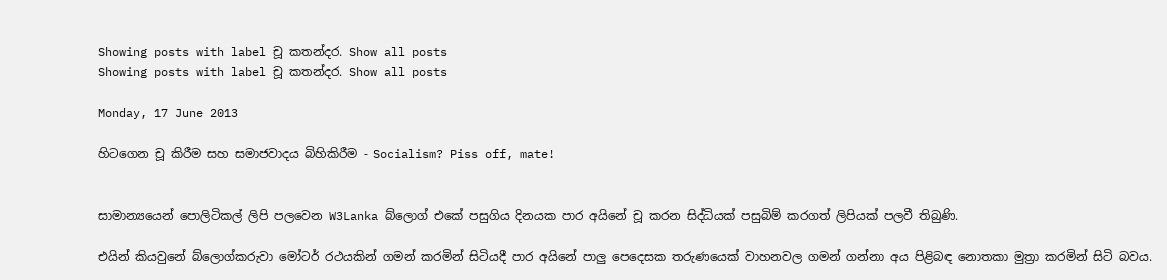Showing posts with label චූ කතන්දර. Show all posts
Showing posts with label චූ කතන්දර. Show all posts

Monday, 17 June 2013

හිටගෙන චූ කිරීම සහ සමාජවාදය බිහිකිරීම - Socialism? Piss off, mate!


සාමාන්‍යයෙන් පොලිටිකල් ලිපි පලවෙන W3Lanka බ්ලොග් එකේ පසුගිය දිනයක පාර අයිනේ චූ කරන සිද්ධියක් පසුබිම් කරගත් ලිපියක් පලවී තිබුණි.

එයින් කියවුනේ බ්ලොග්කරුවා මෝටර් රථයකින් ගමන් කරමින් සිටියදී පාර අයිනේ පාලු පෙදෙසක තරුණයෙක් වාහනවල ගමන් ගන්නා අය පිළිබඳ නොතකා මුත්‍රා කරමින් සිටි බවය.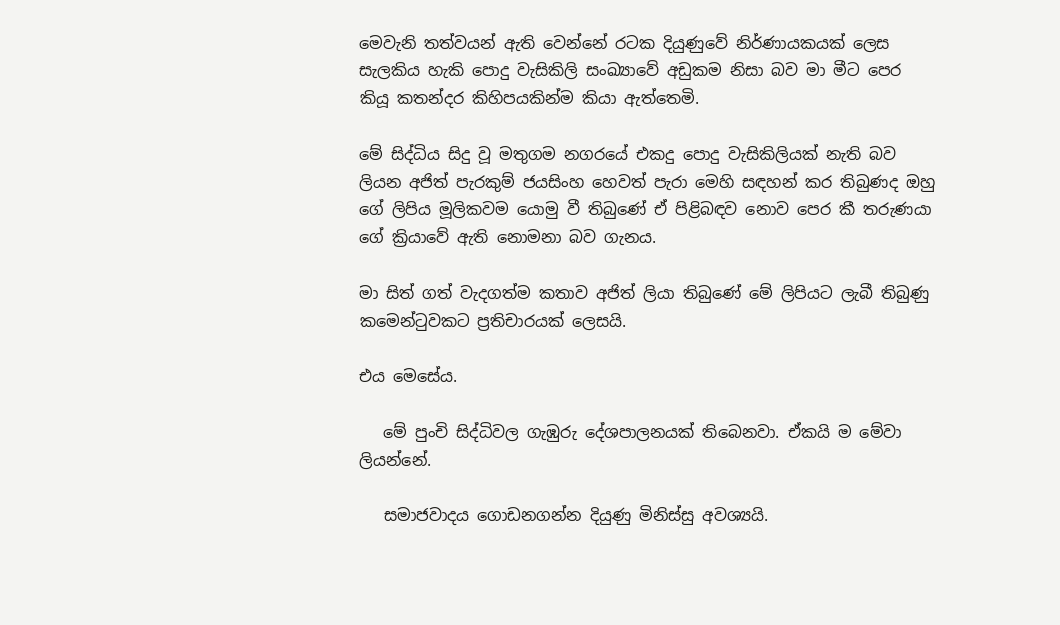මෙවැනි තත්වයන් ඇති වෙන්නේ රටක දියුණුවේ නිර්ණායකයක් ලෙස සැලකිය හැකි පොදු වැසිකිලි සංඛ්‍යාවේ අඩුකම නිසා බව මා මීට පෙර කියූ කතන්දර කිහිපයකින්ම කියා ඇත්තෙමි.

මේ සිද්ධිය සිදු වූ මතුගම නගරයේ එකදු පොදු වැසිකිලියක් නැති බව ලියන අජිත් පැරකුම් ජයසිංහ හෙවත් පැරා මෙහි සඳහන් කර තිබුණද ඔහු ගේ ලිපිය මූලිකවම යොමු වී තිබුණේ ඒ පිළිබඳව නොව පෙර කී තරුණයා ගේ ක්‍රියාවේ ඇති නොමනා බව ගැනය.

මා සිත් ගත් වැදගත්ම කතාව අජිත් ලියා තිබුණේ මේ ලිපියට ලැබී තිබුණු කමෙන්ටුවකට ප්‍රතිචාරයක් ලෙසයි.

එය මෙසේය.

   මේ පුංචි සිද්ධිවල ගැඹුරු දේශපාලනයක් තිබෙනවා. ඒකයි ම මේවා ලියන්නේ.

   සමාජවාදය ගොඩනගන්න දියුණු මිනිස්සු අවශ්‍යයි.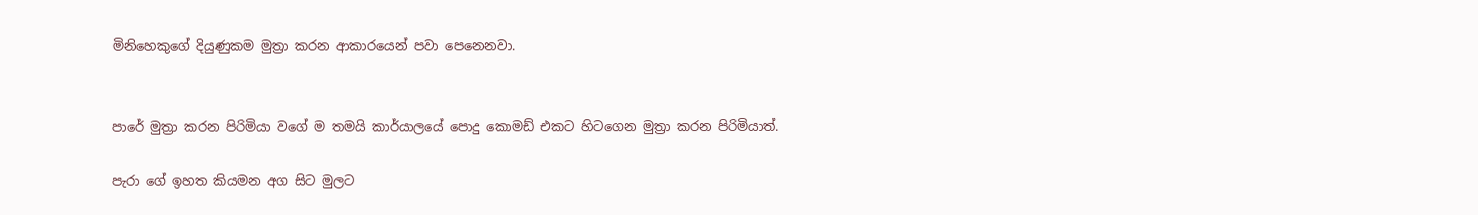මිනිහෙකුගේ දියුණුකම මුත්‍රා කරන ආකාරයෙන් පවා පෙනෙනවා.


පාරේ මුත්‍රා කරන පිරිමියා වගේ ම තමයි කාර්යාලයේ පොදු කොමඩ් එකට හිටගෙන මුත්‍රා කරන පිරිමියාත්.

පැරා ගේ ඉහත කියමන අග සිට මුලට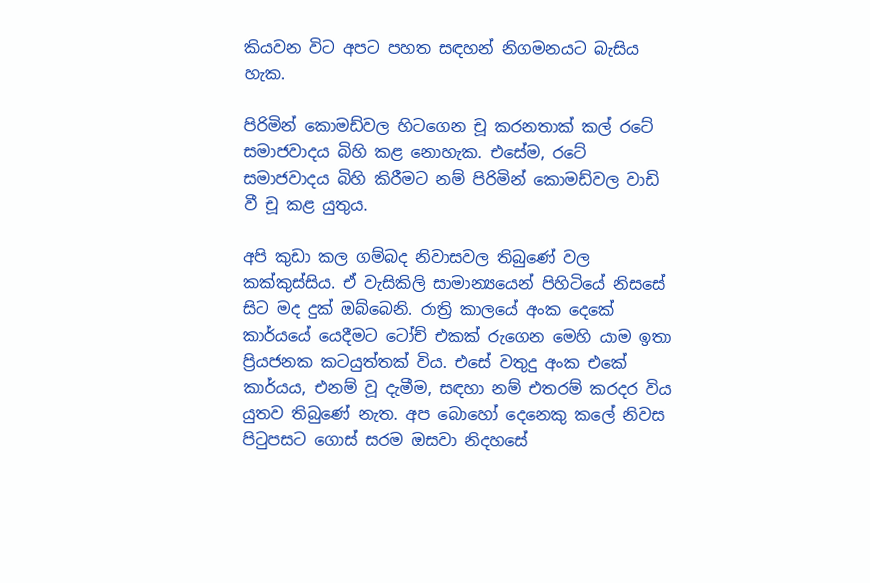කියවන විට අපට පහත සඳහන් නිගමනයට බැසිය හැක.

පිරිමින් කොමඩ්වල හිටගෙන චූ කරනතාක් කල් රටේ සමාජවාදය බිහි කළ නොහැක. එසේම, රටේ සමාජවාදය බිහි කිරීමට නම් පිරිමින් කොමඩ්වල වාඩි වී චූ කළ යුතුය.

අපි කුඩා කල ගම්බද නිවාසවල තිබුණේ වල කක්කුස්සිය. ඒ වැසිකිලි සාමාන්‍යයෙන් පිහිටියේ නිසසේ සිට මද දුක් ඔබ්බෙනි. රාත්‍රි කාලයේ අංක දෙකේ කාර්යයේ යෙදීමට ටෝච් එකක් රුගෙන මෙහි යාම ඉතා ප්‍රියජනක කටයුත්තක් විය. එසේ වතුදු අංක එකේ කාර්යය, එනම් වූ දැමීම, සඳහා නම් එතරම් කරදර විය යුතව තිබුණේ නැත. අප බොහෝ දෙනෙකු කලේ නිවස පිටුපසට ගොස් සරම ඔසවා නිදහසේ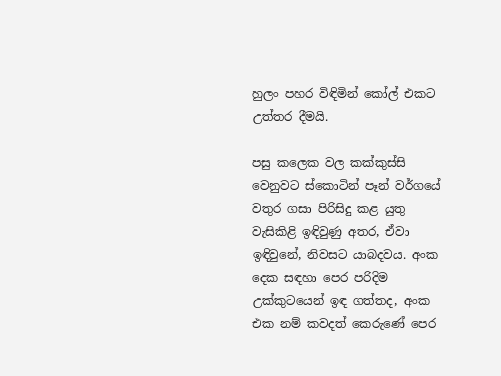හුලං පහර විඳිමින් කෝල් එකට උත්තර දීමයි.

පසු කලෙක වල කක්කුස්සි වෙනුවට ස්කොටින් පෑන් වර්ගයේ වතුර ගසා පිරිසිදු කළ යුතු වැසිකිළි ඉඳිවුණු අතර, ඒවා ඉඳිවුනේ, නිවසට යාබදවය. අංක දෙක සඳහා පෙර පරිදිම උක්කුටයෙන් ඉඳ ගත්තද, අංක එක නම් කවදත් කෙරුණේ පෙර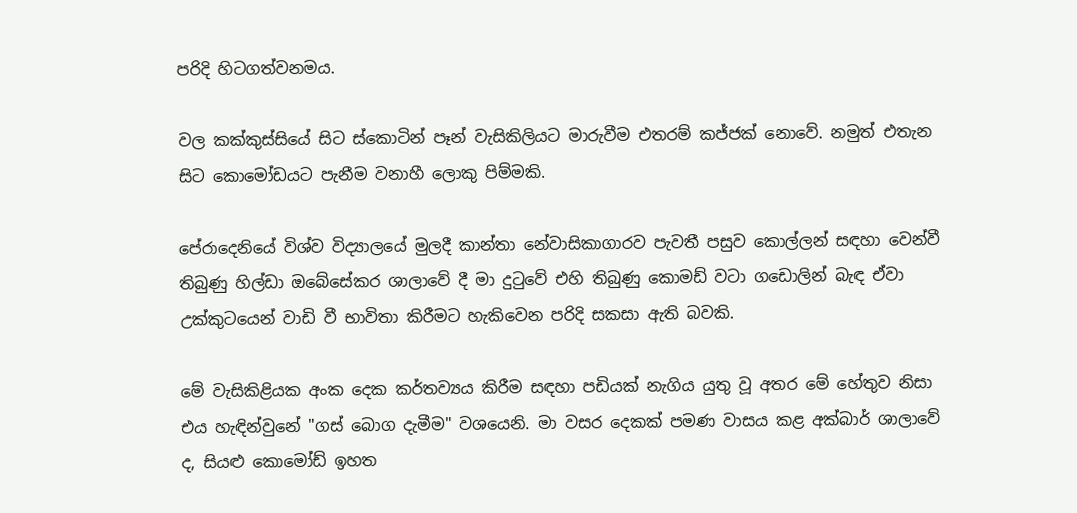පරිදි හිටගත්වනමය.

වල කක්කුස්සියේ සිට ස්කොටින් පෑන් වැසිකිලියට මාරුවීම එතරම් කජ්ජක් නොවේ. නමුත් එතැන සිට කොමෝඩයට පැනීම වනාහී ලොකු පිම්මකි.

පේරාදෙනියේ විශ්ව විද්‍යාලයේ මුලදී කාන්තා නේවාසිකාගාරව පැවතී පසුව කොල්ලන් සඳහා වෙන්වී තිබුණු හිල්ඩා ඔබේසේකර ශාලාවේ දී මා දුටුවේ එහි තිබුණු කොමඩ් වටා ගඩොලින් බැඳ ඒවා උක්කුටයෙන් වාඩි වී භාවිතා කිරීමට හැකිවෙන පරිදි සකසා ඇති බවකි.

මේ වැසිකිළියක අංක දෙක කර්තව්‍යය කිරීම සඳහා පඩියක් නැගිය යුතු වූ අතර මේ හේතුව නිසා එය හැඳින්වුනේ "ගස් බොග දැමීම" වශයෙනි. මා වසර දෙකක් පමණ වාසය කළ අක්බාර් ශාලාවේ ද, සියළු කොමෝඩ් ඉහත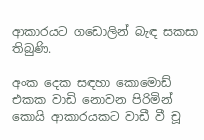ආකාරයට ගඩොලින් බැඳ සකසා තිබුණි.

අංක දෙක සඳහා කොමොඩ් එකක වාඩි නොවන පිරිමින් කොයි ආකාරයකට වාඩී වී චූ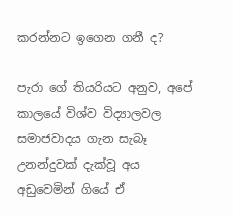කරන්නට ඉගෙන ගනී ද?

පැරා ගේ තියරියට අනුව, අපේ කාලයේ විශ්ව විද්‍යාලවල සමාජවාදය ගැන සැබෑ උනන්දුවක් දැක්වූ අය අඩුවෙමින් ගියේ ඒ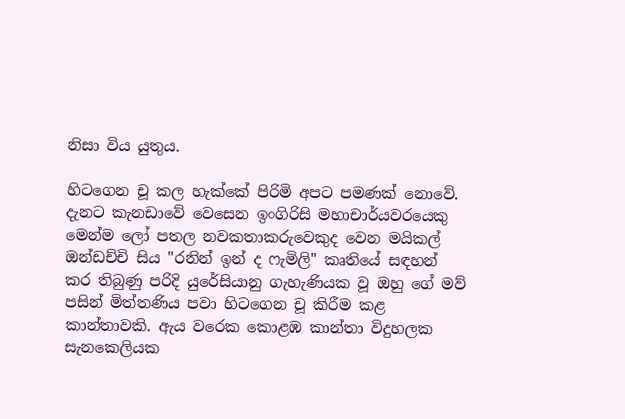නිසා විය යුතුය.

හිටගෙන චූ කල හැක්කේ පිරිමි අපට පමණක් නොවේ. දැනට කැනඩාවේ වෙසෙන ඉංගිරිසි මහාචාර්යවරයෙකු මෙන්ම ලෝ පතල නවකතාකරුවෙකුද වෙන මයිකල් ඔන්ඩච්චි සිය "රනින් ඉන් ද ෆැමිලි" කෘතියේ සඳහන් කර තිබුණු පරිදි යුරේසියානු ගැහැණියක වූ ඔහු ගේ මව් පසින් මිත්තණිය පවා හිටගෙන චූ කිරීම කළ කාන්තාවකි. ඇය වරෙක කොළඹ කාන්තා විදුහලක සැනකෙලියක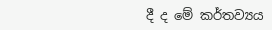දී ද මේ කර්තව්‍යය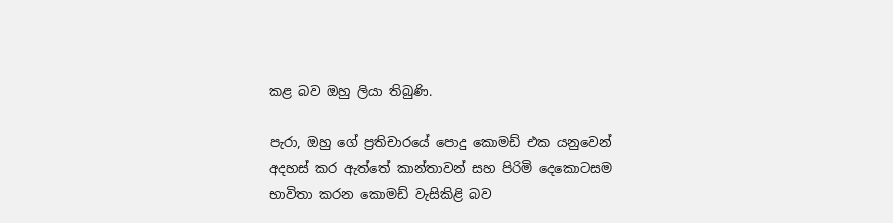කළ බව ඔහු ලියා තිබුණි.

පැරා, ඔහු ගේ ප්‍රතිචාරයේ පොදු කොමඩ් එක යනුවෙන් අදහස් කර ඇත්තේ කාන්තාවන් සහ පිරිමි දෙකොටසම භාවිතා කරන කොමඩ් වැසිකිළි බව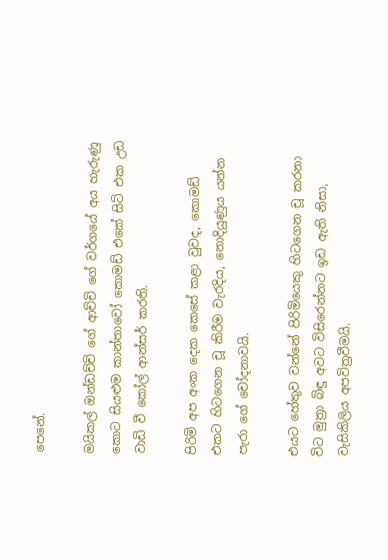පෙනේ.

මයිකල් ඔන්ඩච්චි ගේ ආච්චි ගේ වර්ගයේ අය හැරුණු කොට සියළුම කාන්තාවෝ කොමඩ් එකේ සිට් එක උඩ වාඩි වී කෝල් ආන්සර් කරති.

පිරිමි අප අංක දෙක කෙසේ කළා වුවද, කොමඩ් එකට හිටගෙන චූ කිරීම වැරදිය, නොදියුණුය යන්න පැරා ගේ චෝදනාවයි.

එයට හේතුව වන්නේ පිරිමියෙකු හිටගෙන චූ කරනා විට මුත්‍රා බිඳු අවට විසිරෙන්නට ඉඩ ඇති නිසා, වැසිකිලිය අපවිත්‍රවීමයි.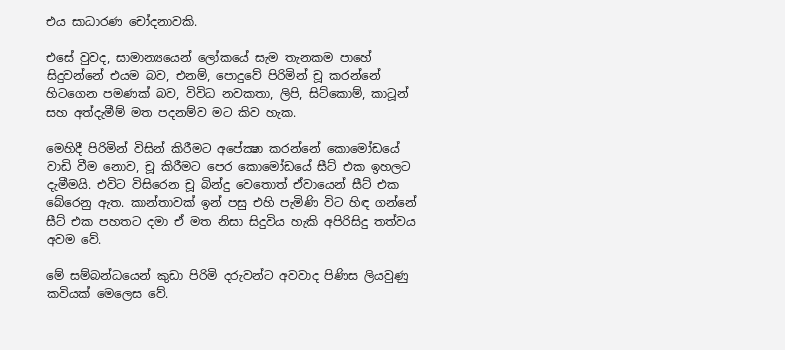එය සාධාරණ චෝදනාවකි.

එසේ වුවද, සාමාන්‍යයෙන් ලෝකයේ සැම තැනකම පාහේ සිදුවන්නේ එයම බව, එනම්, පොදුවේ පිරිමින් චූ කරන්නේ හිටගෙන පමණක් බව, විවිධ නවකතා, ලිපි, සිට්කොම්, කාටූන් සහ අත්දැමීම් මත පදනම්ව මට කිව හැක.

මෙහිදී පිරිමින් විසින් කිරීමට අපේක්‍ෂා කරන්නේ කොමෝඩයේ වාඩි වීම නොව, චූ කිරීමට පෙර කොමෝඩයේ සීට් එක ඉහලට දැමීමයි. එවිට විසිරෙන චූ බින්දු වෙතොත් ඒවායෙන් සීට් එක බේරෙනු ඇත. කාන්තාවක් ඉන් පසු එහි පැමිණි විට හිඳ ගන්නේ සීට් එක පහතට දමා ඒ මත නිසා සිදුවිය හැකි අපිරිසිදු තත්වය අවම වේ.

මේ සම්බන්ධයෙන් කුඩා පිරිමි දරුවන්ට අවවාද පිණිස ලියවුණු කවියක් මෙලෙස වේ.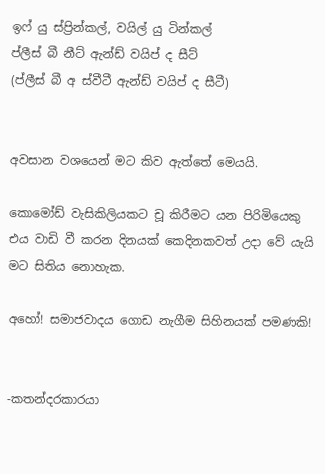ඉෆ් යු ස්ප්‍රින්කල්, වයිල් යු ටින්කල්
ප්ලීස් බී නීට් ඇන්ඩ් වයිප් ද සීට්
(ප්ලීස් බී අ ස්වීටී ඇන්ඩ් වයිප් ද සීටී)


අවසාන වශයෙන් මට කිව ඇත්තේ මෙයයි.

කොමෝඩ් වැසිකිලියකට චූ කිරීමට යන පිරිමියෙකු එය වාඩි වී කරන දිනයක් කෙදිනකවත් උදා වේ යැයි මට සිතිය නොහැක.

අහෝ! සමාජවාදය ගොඩ නැගීම සිහිනයක් පමණකි!


-කතන්දරකාරයා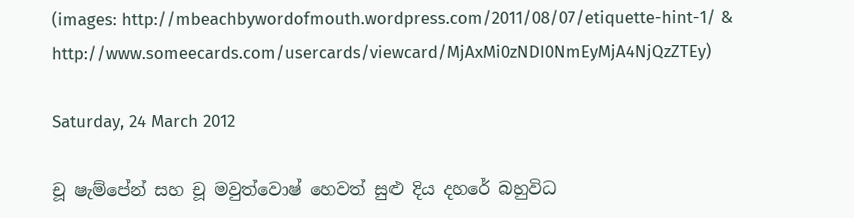(images: http://mbeachbywordofmouth.wordpress.com/2011/08/07/etiquette-hint-1/ & http://www.someecards.com/usercards/viewcard/MjAxMi0zNDI0NmEyMjA4NjQzZTEy)

Saturday, 24 March 2012

චූ ෂැම්පේන් සහ චූ මවුත්වොෂ් හෙවත් සුළු දිය දහරේ බහුවිධ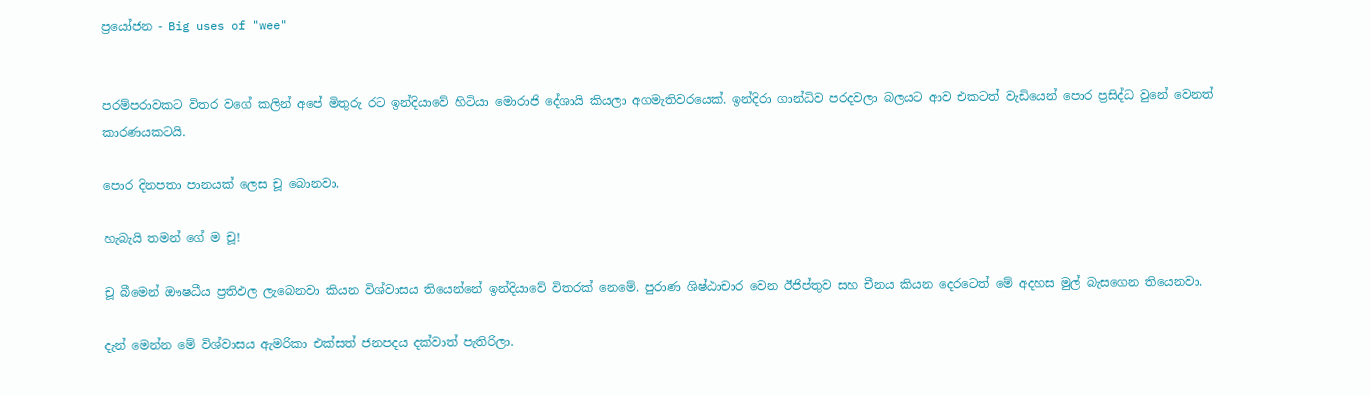ප්‍රයෝජන - Big uses of "wee"


පරම්පරාවකට විතර වගේ කලින් අපේ මිතුරු රට ඉන්දියාවේ හිටියා මොරාජි දේශායි කියලා අගමැතිවරයෙක්. ඉන්දිරා ගාන්ධිව පරදවලා බලයට ආව එකටත් වැඩියෙන් පොර ප්‍රසිද්ධ වුනේ වෙනත් කාරණයකටයි.

පොර දිනපතා පානයක් ලෙස චූ බොනවා.

හැබැයි තමන් ගේ ම චූ!

චූ බීමෙන් ඖෂධීය ප්‍රතිඵල ලැබෙනවා කියන විශ්වාසය තියෙන්නේ ඉන්දියාවේ විතරක් නෙමේ. පුරාණ ශිෂ්ඨාචාර වෙන ඊජිප්තුව සහ චීනය කියන දෙරටෙත් මේ අදහස මුල් බැසගෙන තියෙනවා.

දැන් මෙන්න මේ විශ්වාසය ඇමරිකා එක්සත් ජනපදය දක්වාත් පැතිරිලා.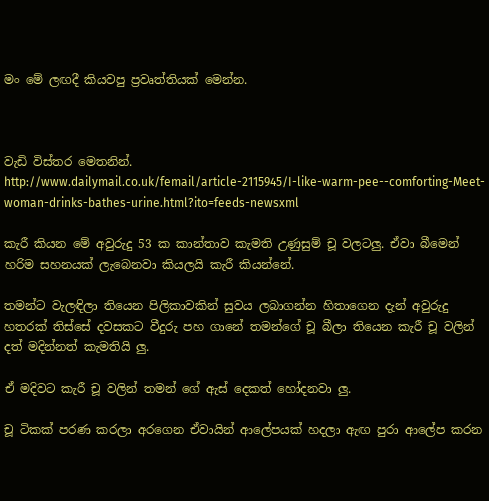මං මේ ලඟදී කියවපු ප්‍රවෘත්තියක් මෙන්න.



වැඩි විස්තර මෙතනින්.
http://www.dailymail.co.uk/femail/article-2115945/I-like-warm-pee--comforting-Meet-woman-drinks-bathes-urine.html?ito=feeds-newsxml

කැරී කියන මේ අවුරුදු 53 ක කාන්තාව කැමති උණුසුම් චූ වලටලු. ඒවා බීමෙන් හරිම සහනයක් ලැබෙනවා කියලයි කැරී කියන්නේ.

තමන්ට වැලඳිලා තියෙන පිලිකාවකින් සුවය ලබාගන්න හිතාගෙන දැන් අවුරුදු හතරක් තිස්සේ දවසකට වීදුරු පහ ගානේ තමන්ගේ චූ බීලා තියෙන කැරී චූ වලින් දත් මදින්නත් කැමතියි ලු.

ඒ මදිවට කැරී චූ වලින් තමන් ගේ ඇස් දෙකත් හෝදනවා ලු.

චූ ටිකක් පරණ කරලා අරගෙන ඒවායින් ආලේපයක් හදලා ඇඟ පුරා ආලේප කරන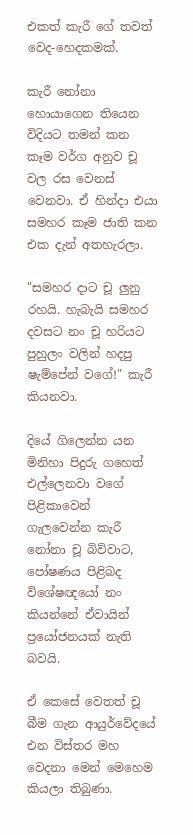එකත් කැරී ගේ තවත් වෙද-හෙදකමක්.

කැරී නෝනා හොයාගෙන තියෙන විදියට තමන් කන කෑම වර්ග අනුව චූ වල රස වෙනස් වෙනවා. ඒ හින්දා එයා සමහර කෑම ජාති කන එක දැන් අතහැරලා.

"සමහර දාට චූ ලුනු රහයි. හැබැයි සමහර දවසට නං චූ හරියට පුහුලං වලින් හදපු ෂැම්පේන් වගේ!" කැරී කියනවා.

දියේ ගිලෙන්න යන මිනිහා පිදුරු ගහෙත් එල්ලෙනවා වගේ පිළිකාවෙන් ගැලවෙන්න කැරී නෝනා චූ බිව්වාට, පෝෂණය පිළිබද විශේෂඥයෝ නං කියන්නේ ඒවායින් ප්‍රයෝජනයක් නැති බවයි.

ඒ කෙසේ වෙතත් චූ බීම ගැන ආයුර්වේදයේ එන විස්තර මහ වෙදනා මෙන් මෙහෙම කියලා තිබුණා.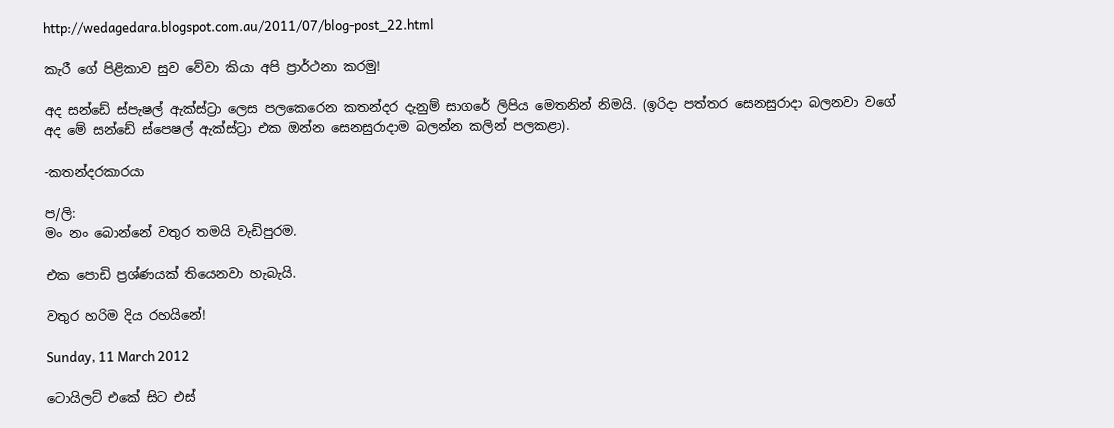http://wedagedara.blogspot.com.au/2011/07/blog-post_22.html

කැරී ගේ පිළිකාව සුව වේවා කියා අපි ප්‍රාර්ථනා කරමු!

අද සන්ඩේ ස්පැෂල් ඇක්ස්ට්‍රා ලෙස පලකෙරෙන කතන්දර දැනුම් සාගරේ ලිපිය මෙතනින් නිමයි. (ඉරිදා පත්තර සෙනසුරාදා බලනවා වගේ අද මේ සන්ඩේ ස්පෙෂල් ඇක්ස්ට්‍රා එක ඔන්න සෙනසුරාදාම බලන්න කලින් පලකළා).

-කතන්දරකාරයා

ප/ලි:
මං නං බොන්නේ වතුර තමයි වැඩිපුරම.

එක පොඩි ප්‍රශ්ණයක් තියෙනවා හැබැයි.

වතුර හරිම දිය රහයිනේ!

Sunday, 11 March 2012

ටොයිලට් එකේ සිට එස්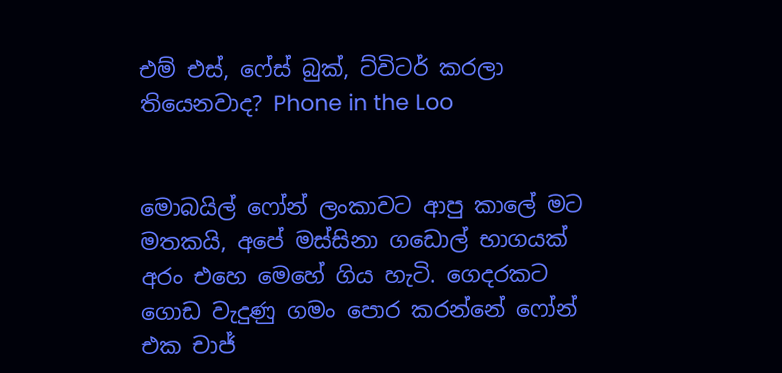එම් එස්, ෆේස් බුක්, ට්විටර් කරලා තියෙනවාද? Phone in the Loo


මොබයිල් ෆෝන් ලංකාවට ආපු කාලේ මට මතකයි, අපේ මස්සිනා ගඩොල් භාගයක් අරං එහෙ මෙහේ ගිය හැටි. ගෙදරකට ගොඩ වැදුණු ගමං පොර කරන්නේ ෆෝන් එක චාජ්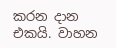කරන දාන එකයි. වාහන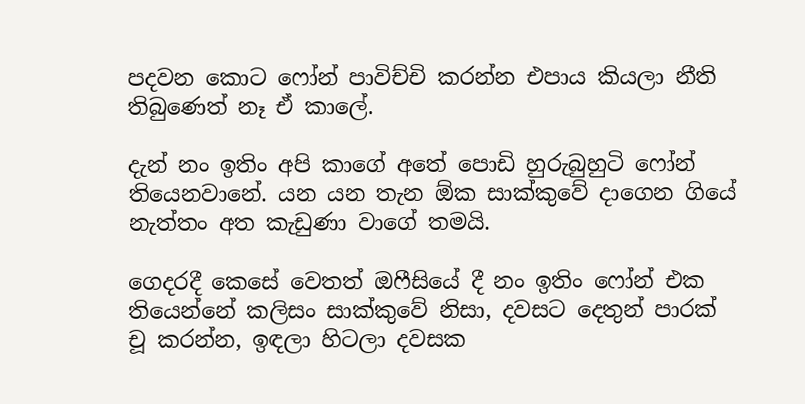පදවන කොට ෆෝන් පාවිච්චි කරන්න එපාය කියලා නීති තිබුණෙත් නෑ ඒ කාලේ.

දැන් නං ඉතිං අපි කාගේ අතේ පොඩි හුරුබුහුටි ෆෝන් තියෙනවානේ. යන යන තැන ඕක සාක්කුවේ දාගෙන ගියේ නැත්තං අත කැඩුණා වාගේ තමයි.

ගෙදරදී කෙසේ වෙතත් ඔෆීසියේ දී නං ඉතිං ෆෝන් එක තියෙන්නේ කලිසං සාක්කුවේ නිසා, දවසට දෙතුන් පාරක් චූ කරන්න, ඉඳලා හිටලා දවසක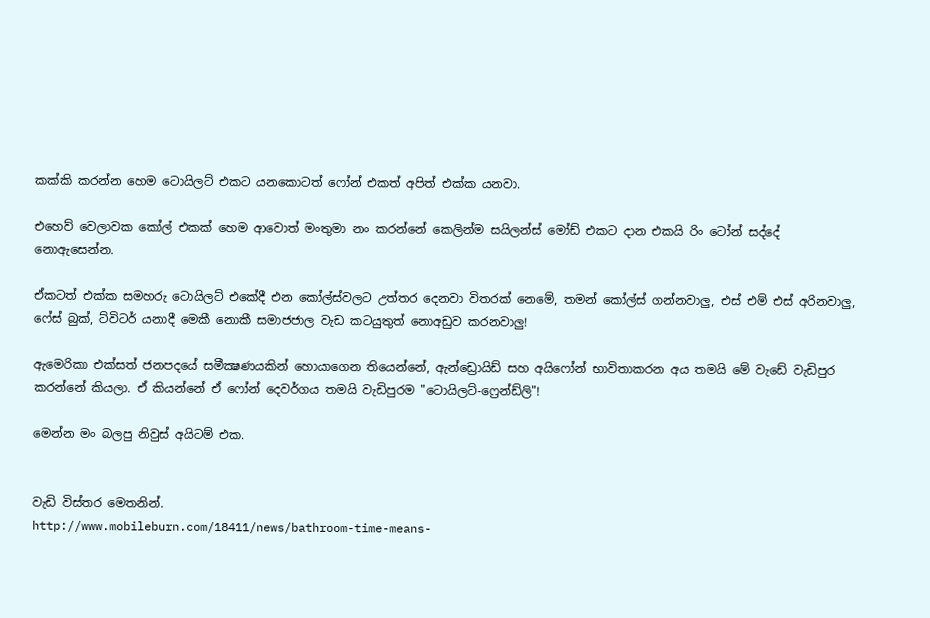කක්කි කරන්න හෙම ටොයිලට් එකට යනකොටත් ෆෝන් එකත් අපිත් එක්ක යනවා.

එහෙව් වෙලාවක කෝල් එකක් හෙම ආවොත් මංතුමා නං කරන්නේ කෙලින්ම සයිලන්ස් මෝඩ් එකට දාන එකයි රිං ටෝන් සද්දේ නොඇසෙන්න.

ඒකටත් එක්ක සමහරු ටොයිලට් එකේදී එන කෝල්ස්වලට උත්තර දෙනවා විතරක් නෙමේ, තමන් කෝල්ස් ගන්නවාලු, එස් එම් එස් අරිනවාලු, ෆේස් බුක්, ට්විටර් යනාදී මෙකී නොකී සමාජජාල වැඩ කටයුතුත් නොඅඩුව කරනවාලු!

ඇමෙරිකා එක්සත් ජනපදයේ සමීක්‍ෂණයකින් හොයාගෙන තියෙන්නේ, ඇන්ඩ්‍රොයිඩ් සහ අයිෆෝන් භාවිතාකරන අය තමයි මේ වැඩේ වැඩිපුර කරන්නේ කියලා. ඒ කියන්නේ ඒ ෆෝන් දෙවර්ගය තමයි වැඩිපුරම "ටොයිලට්-ෆ්‍රෙන්ඩ්ලි"!

මෙන්න මං බලපු නිවුස් අයිටම් එක.


වැඩි විස්තර මෙතනින්.
http://www.mobileburn.com/18411/news/bathroom-time-means-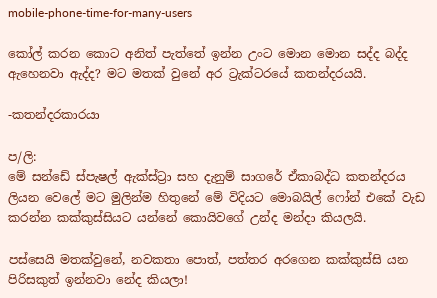mobile-phone-time-for-many-users

කෝල් කරන කොට අනිත් පැත්තේ ඉන්න උංට මොන මොන සද්ද බද්ද ඇහෙනවා ඇද්ද? මට මතක් වුනේ අර ට්‍රැක්ටරයේ කතන්දරයයි.

-කතන්දරකාරයා

ප/ලි:
මේ සන්ඩේ ස්පැෂල් ඇක්ස්ට්‍රා සහ දැනුම් සාගරේ ඒකාබද්ධ කතන්දරය ලියන වෙලේ මට මුලින්ම හිතුනේ මේ විදියට මොබයිල් ෆෝන් එකේ වැඩ කරන්න කක්කුස්සියට යන්නේ කොයිවගේ උන්ද මන්දා කියලයි.

පස්සෙයි මතක්වුනේ, නවකතා පොත්, පත්තර අරගෙන කක්කුස්සි යන පිරිසකුත් ඉන්නවා නේද කියලා!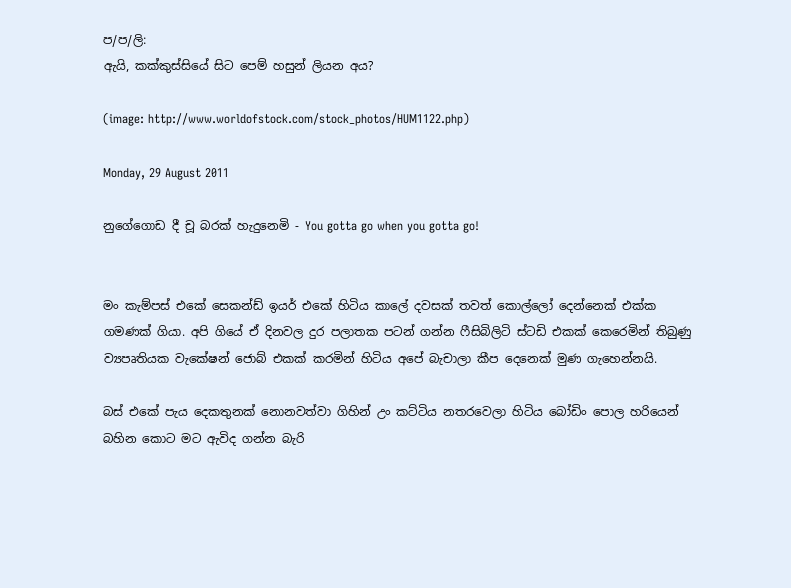ප/ප/ලි:
ඇයි, කක්කුස්සියේ සිට පෙම් හසුන් ලියන අය?

(image: http://www.worldofstock.com/stock_photos/HUM1122.php)

Monday, 29 August 2011

නුගේගොඩ දී චූ බරක් හැදුනෙමි - You gotta go when you gotta go!


මං කැම්පස් එකේ සෙකන්ඩ් ඉයර් එකේ හිටිය කාලේ දවසක් තවත් කොල්ලෝ දෙන්නෙක් එක්ක ගමණක් ගියා. අපි ගියේ ඒ දිනවල දුර පලාතක පටන් ගන්න ෆීසිබිලිටි ස්ටඩි එකක් කෙරෙමින් තිබුණු ව්‍යපෘතියක වැකේෂන් ජොබ් එකක් කරමින් හිටිය අපේ බැචාලා කීප දෙනෙක් මුණ ගැහෙන්නයි.

බස් එකේ පැය දෙකතුනක් නොනවත්වා ගිහින් උං කට්ටිය නතරවෙලා හිටිය බෝඩිං පොල හරියෙන් බහින කොට මට ඇවිද ගන්න බැරි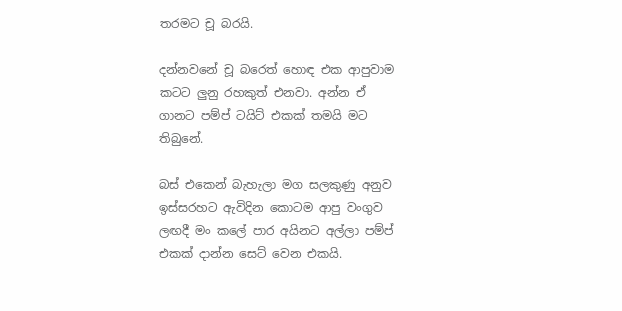තරමට චූ බරයි.

දන්නවනේ චූ බරෙත් හොඳ එක ආපුවාම කටට ලුනු රහකුත් එනවා. අන්න ඒ ගානට පම්ප් ටයිට් එකක් තමයි මට තිබුනේ.

බස් එකෙන් බැහැලා මග සලකුණු අනුව ඉස්සරහට ඇවිදින කොටම ආපු වංගුව ලඟදී මං කලේ පාර අයිනට අල්ලා පම්ප් එකක් දාන්න සෙට් වෙන එකයි.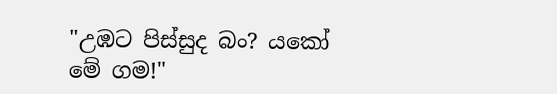"උඹට පිස්සුද බං? යකෝ මේ ගම!"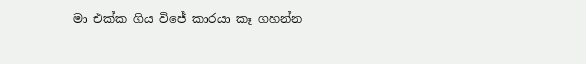මා එක්ක ගිය විජේ කාරයා කෑ ගහන්න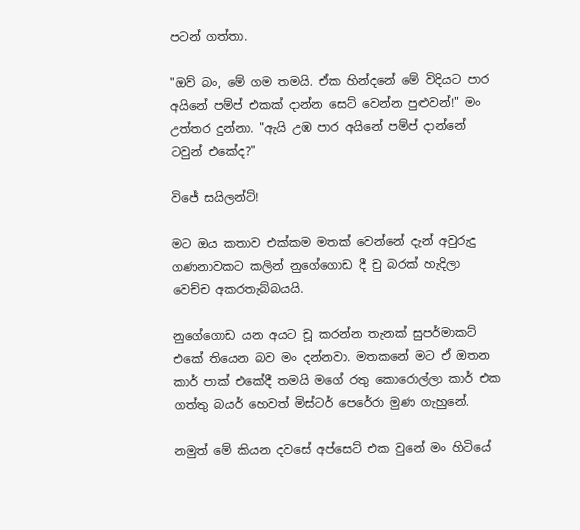පටන් ගත්තා.

"ඔව් බං, මේ ගම තමයි. ඒක හින්දනේ මේ විදියට පාර අයිනේ පම්ප් එකක් දාන්න සෙට් වෙන්න පුළුවන්!" මං උත්තර දුන්නා. "ඇයි උඹ පාර අයිනේ පම්ප් දාන්නේ ටවුන් එකේද?"

විජේ සයිලන්ට්!

මට ඔය කතාව එක්කම මතක් වෙන්නේ දැන් අවුරුදු ගණනාවකට කලින් නුගේගොඩ දී චු බරක් හැදිලා වෙච්ච අකරතැබ්බයයි.

නුගේගොඩ යන අයට චූ කරන්න තැනක් සුපර්මාකට් එකේ තියෙන බව මං දන්නවා. මතකනේ මට ඒ ඔතන කාර් පාක් එකේදී තමයි මගේ රතු කොරොල්ලා කාර් එක ගත්තු බයර් හෙවත් මිස්ටර් පෙරේරා මුණ ගැහුනේ.

නමුත් මේ කියන දවසේ අප්සෙට් එක වුනේ මං හිටියේ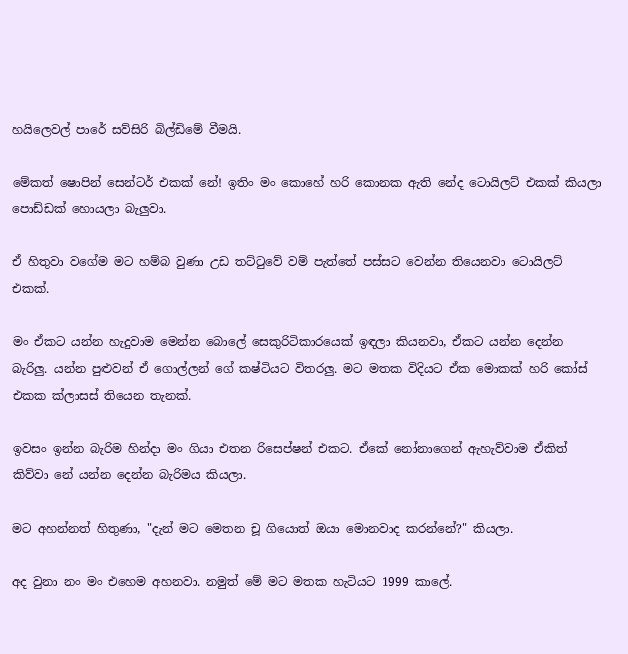හයිලෙවල් පාරේ සව්සිරි බිල්ඩිමේ වීමයි.

මේකත් ෂොපින් සෙන්ටර් එකක් නේ! ඉතිං මං කොහේ හරි කොනක ඇති නේද ටොයිලට් එකක් කියලා පොඩ්ඩක් හොයලා බැලුවා.

ඒ හිතුවා වගේම මට හම්බ වුණා උඩ තට්ටුවේ වම් පැත්තේ පස්සට වෙන්න තියෙනවා ටොයිලට් එකක්.

මං ඒකට යන්න හැදුවාම මෙන්න බොලේ සෙකුරිටිකාරයෙක් ඉඳලා කියනවා, ඒකට යන්න දෙන්න බැරිලු. යන්න පුළුවන් ඒ ගොල්ලන් ගේ කෂ්ටියට විතරලු. මට මතක විදියට ඒක මොකක් හරි කෝස් එකක ක්ලාසස් තියෙන තැනක්.

ඉවසං ඉන්න බැරිම හින්දා මං ගියා එතන රිසෙප්ෂන් එකට. ඒකේ නෝනාගෙන් ඇහැව්වාම ඒකිත් කිව්වා නේ යන්න දෙන්න බැරිමය කියලා.

මට අහන්නත් හිතුණා, "දැන් මට මෙතන චූ ගියොත් ඔයා මොනවාද කරන්නේ?" කියලා.

අද වුනා නං මං එහෙම අහනවා. නමුත් මේ මට මතක හැටියට 1999 කාලේ.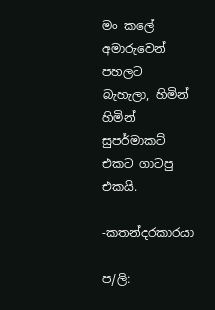මං කලේ අමාරුවෙන් පහලට බැහැලා, හිමින් හිමින් සුපර්මාකට් එකට ගාටපු එකයි.

-කතන්දරකාරයා

ප/ලි: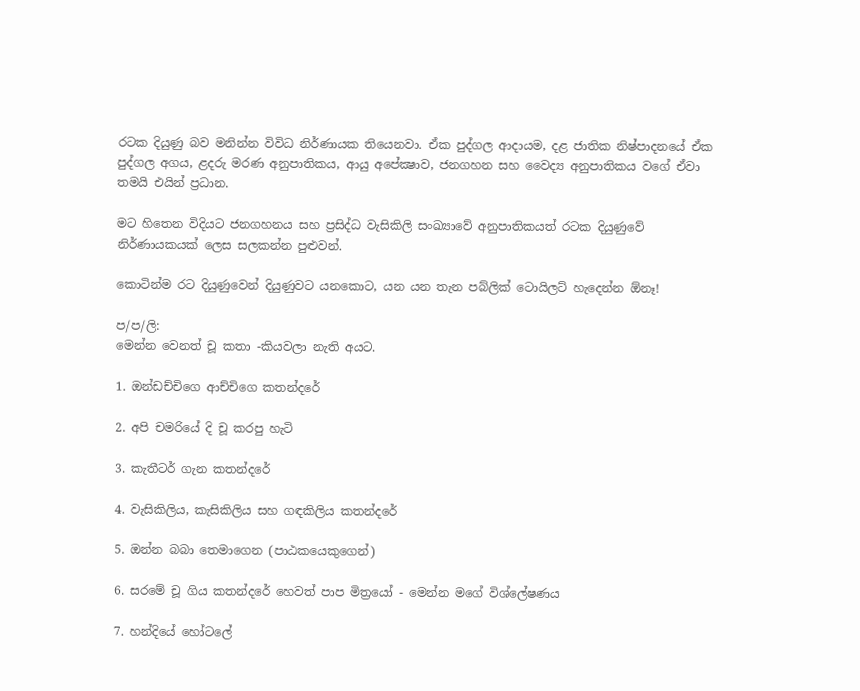රටක දියුණු බව මනින්න විවිධ නිර්ණායක තියෙනවා. ඒක පුද්ගල ආදායම, දළ ජාතික නිෂ්පාදනයේ ඒක පුද්ගල අගය, ළදරු මරණ අනුපාතිකය, ආයු අපේක්‍ෂාව, ජනගහන සහ වෛද්‍ය අනුපාතිකය වගේ ඒවා තමයි එයින් ප්‍රධාන.

මට හිතෙන විදියට ජනගහනය සහ ප්‍රසිද්ධ වැසිකිලි සංඛ්‍යාවේ අනුපාතිකයත් රටක දියුණුවේ නිර්ණායකයක් ලෙස සලකන්න පුළුවන්.

කොටින්ම රට දියුණුවෙන් දියුණුවට යනකොට, යන යන තැන පබ්ලික් ටොයිලට් හැදෙන්න ඕනෑ!

ප/ප/ලි:
මෙන්න වෙනත් චූ කතා -කියවලා නැති අයට.

1. ඔන්ඩච්චිගෙ ආච්චිගෙ කතන්දරේ

2. අපි චමරියේ දි චූ කරපු හැටි

3. කැතීටර් ගැන කතන්දරේ

4. වැසිකිලිය, කැසිකිලිය සහ ගඳකිලිය කතන්දරේ

5. ඔන්න බබා තෙමාගෙන (පාඨකයෙකුගෙන්)

6. සරමේ චූ ගිය කතන්දරේ හෙවත් පාප මිත්‍රයෝ - මෙන්න මගේ විශ්ලේෂණය

7. හන්දියේ හෝටලේ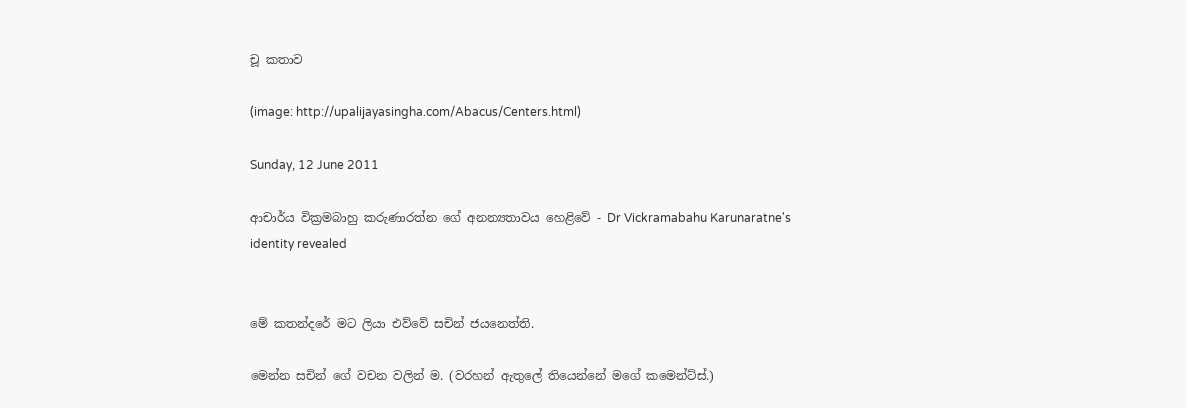චූ කතාව

(image: http://upalijayasingha.com/Abacus/Centers.html)

Sunday, 12 June 2011

ආචාර්ය වික්‍රමබාහු කරුණාරත්න ගේ අනන්‍යතාවය හෙළිවේ - Dr Vickramabahu Karunaratne's identity revealed


මේ කතන්දරේ මට ලියා එව්වේ සචින් ජයනෙත්ති.

මෙන්න සචින් ගේ වචන වලින් ම. (වරහන් ඇතුලේ තියෙන්නේ මගේ කමෙන්ට්ස්.)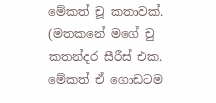මේකත් චූ කතාවක්. (මතකනේ මගේ චු කතන්දර සීරීස් එක. මේකත් ඒ ගොඩටම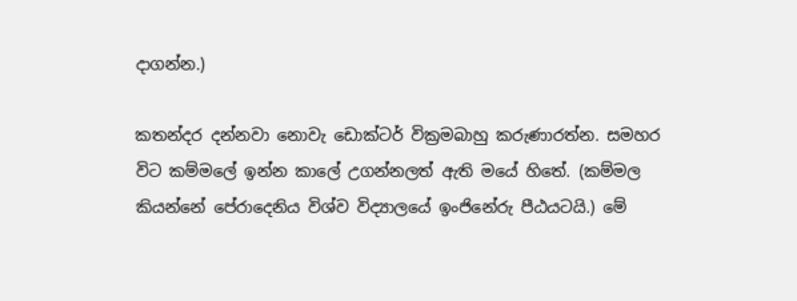දාගන්න.)

කතන්දර දන්නවා නොවැ ඩොක්ටර් වික්‍රමබාහු කරුණාරත්න. සමහර විට කම්මලේ ඉන්න කාලේ උගන්නලත් ඇති මයේ හිතේ. (කම්මල කියන්නේ පේරාදෙනිය විශ්ව විද්‍යාලයේ ඉංජිනේරු පීඨයටයි.) මේ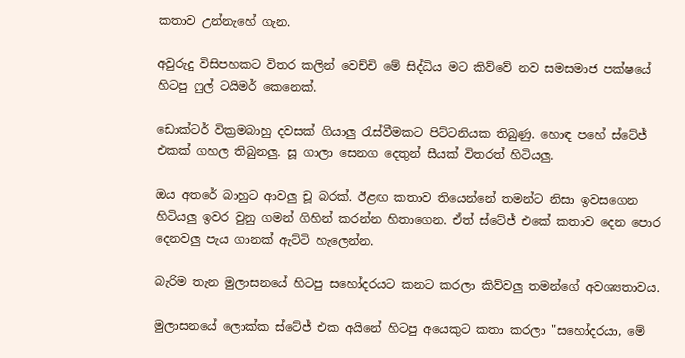කතාව උන්නැහේ ගැන.

අවුරුදු විසිපහකට විතර කලින් වෙච්චි මේ සිද්ධිය මට කිව්වේ නව සමසමාජ පක්ෂයේ හිටපු ෆුල් ටයිමර් කෙනෙක්.

ඩොක්ටර් වික්‍රමබාහු දවසක් ගියාලු රැස්වීමකට පිට්ටනියක තිබුණු. හොඳ පහේ ස්ටේජ් එකක් ගහල තිබුනලු. සූ ගාලා සෙනග දෙතුන් සීයක් විතරත් හිටියලු.

ඔය අතරේ බාහුට ආවලු චූ බරක්. ඊළඟ කතාව තියෙන්නේ තමන්ට නිසා ඉවසගෙන හිටියලු ඉවර වුනු ගමන් ගිහින් කරන්න හිතාගෙන. ඒත් ස්ටේජ් එකේ කතාව දෙන පොර දෙනවලු පැය ගානක් ඇට්ටි හැලෙන්න.

බැරිම තැන මුලාසනයේ හිටපු සහෝදරයට කනට කරලා කිව්වලු තමන්ගේ අවශ්‍යතාවය.

මුලාසනයේ ලොක්ක ස්ටේජ් එක අයිනේ හිටපු අයෙකුට කතා කරලා "සහෝදරයා, මේ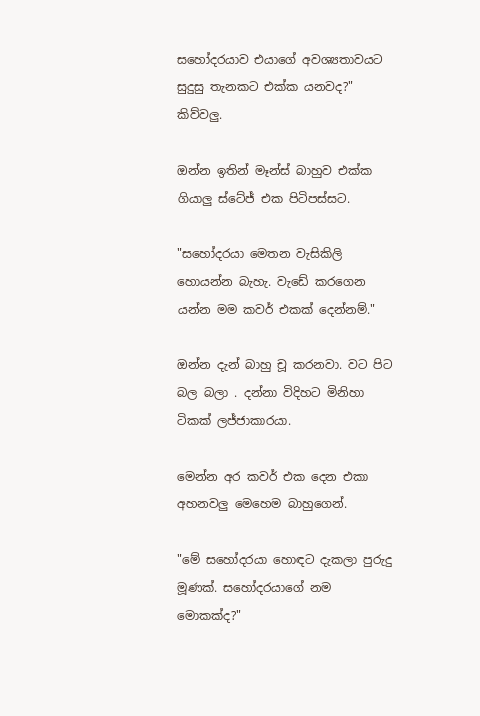සහෝදරයාව එයාගේ අවශ්‍යතාවයට සුදුසු තැනකට එක්ක යනවද?" කිව්වලු.

ඔන්න ඉතින් මෑන්ස් බාහුව එක්ක ගියාලු ස්ටේජ් එක පිටිපස්සට.

"සහෝදරයා මෙතන වැසිකිලි හොයන්න බැහැ. වැඩේ කරගෙන යන්න මම කවර් එකක් දෙන්නම්."

ඔන්න දැන් බාහු චූ කරනවා. වට පිට බල බලා . දන්නා විදිහට මිනිහා ටිකක් ලජ්ජාකාරයා.

මෙන්න අර කවර් එක දෙන එකා අහනවලු මෙහෙම බාහුගෙන්.

"මේ සහෝදරයා හොඳට දැකලා පුරුදු මූණක්. සහෝදරයාගේ නම මොකක්ද?"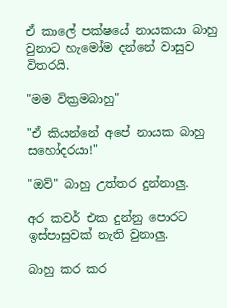ඒ කාලේ පක්ෂයේ නායකයා බාහු වුනාට හැමෝම දන්නේ වාසුව විතරයි.

"මම වික්‍රමබාහු"

"ඒ කියන්නේ අපේ නායක බාහු සහෝදරයා!"

"ඔව්" බාහු උත්තර දුන්නාලු.

අර කවර් එක දුන්නු පොරට ඉස්පාසුවක් නැති වුනාලු.

බාහු කර කර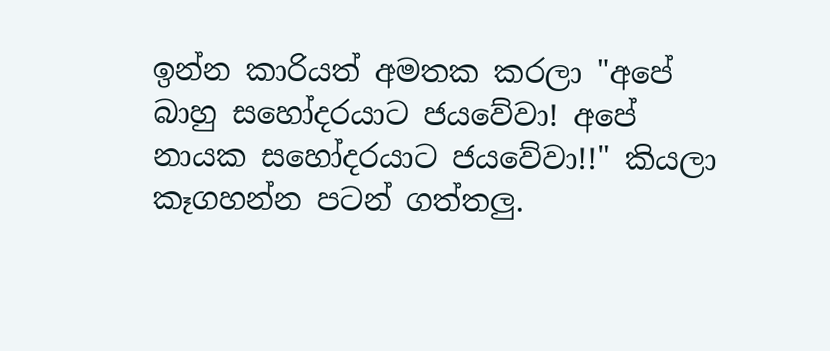ඉන්න කාරියත් අමතක කරලා "අපේ බාහු සහෝදරයාට ජයවේවා! අපේ නායක සහෝදරයාට ජයවේවා!!" කියලා කෑගහන්න පටන් ගත්තලු.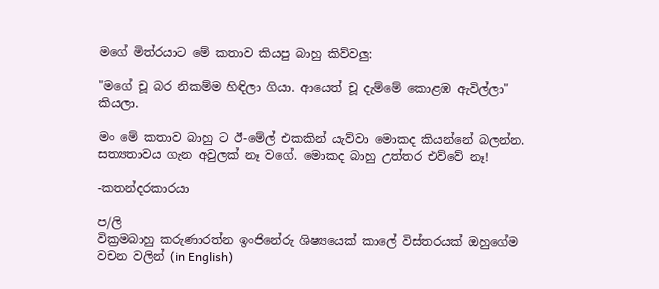මගේ මිත්රයාට මේ කතාව කියපු බාහු කිව්වලු:

"මගේ චූ බර නිකම්ම හිඳිලා ගියා. ආයෙත් චූ දැම්මේ කොළඹ ඇවිල්ලා" කියලා.

මං මේ කතාව බාහු ට ඊ-මේල් එකකින් යැව්වා මොකද කියන්නේ බලන්න. සත්‍යතාවය ගැන අවුලක් නෑ වගේ. මොකද බාහු උත්තර එව්වේ නෑ!

-කතන්දරකාරයා

ප/ලි
වික්‍රමබාහු කරුණාරත්න ඉංජිනේරු ශිෂ්‍යයෙක් කාලේ විස්තරයක් ඔහුගේම වචන වලින් (in English)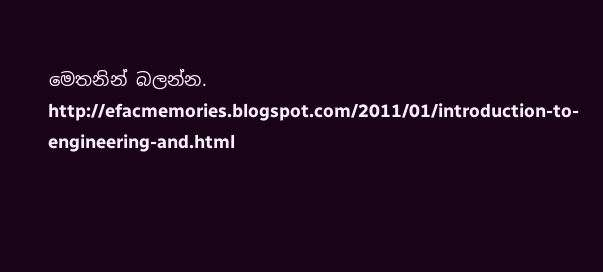මෙතනින් බලන්න.
http://efacmemories.blogspot.com/2011/01/introduction-to-engineering-and.html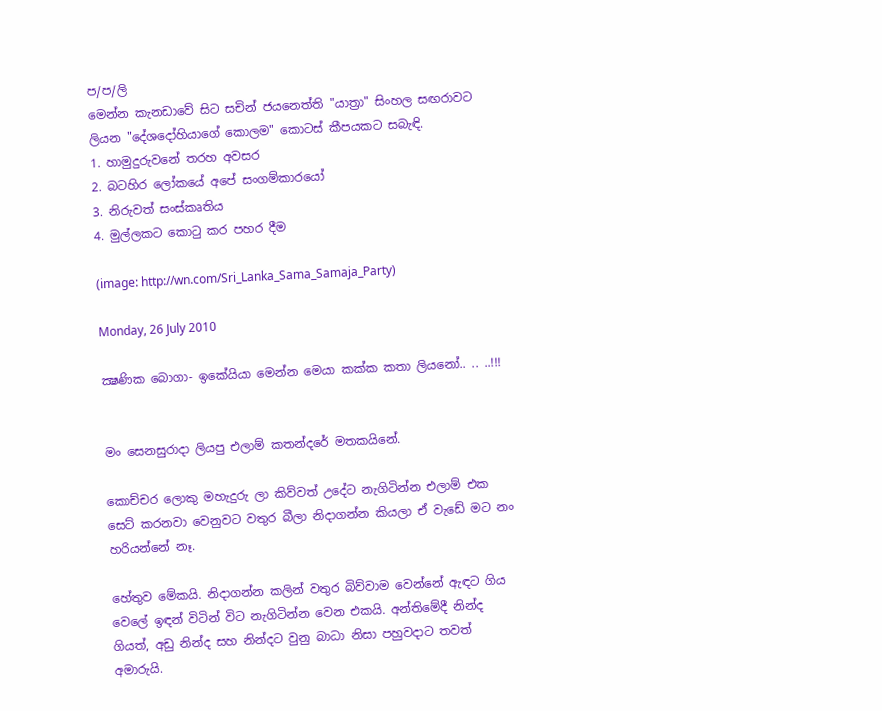ප/ප/ලි
මෙන්න කැනඩාවේ සිට සචින් ජයනෙත්ති "යාත්‍රා" සිංහල සඟරාවට ලියන "දේශදෝහියාගේ කොලම" කොටස් කීපයකට සබැඳි.
1. හාමුදුරුවනේ තරහ අවසර
2. බටහිර ලෝකයේ අපේ සංගම්කාරයෝ
3. නිරුවත් සංස්කෘතිය
4. මුල්ලකට කොටු කර පහර දීම

(image: http://wn.com/Sri_Lanka_Sama_Samaja_Party)

Monday, 26 July 2010

ක්‍ෂණික බොගා- ඉකේයියා මෙන්න මෙයා කක්ක කතා ලියනෝ.. .. ..!!!


මං සෙනසුරාදා ලියපු එලාම් කතන්දරේ මතකයිනේ.

කොච්චර ලොකු මහැදුරු ලා කිව්වත් උදේට නැගිටින්න එලාම් එක සෙට් කරනවා වෙනුවට වතුර බීලා නිදාගන්න කියලා ඒ වැඩේ මට නං හරියන්නේ නෑ.

හේතුව මේකයි. නිදාගන්න කලින් වතුර බිව්වාම වෙන්නේ ඇඳට ගිය වෙලේ ඉඳන් විටින් විට නැගිටින්න වෙන එකයි. අන්තිමේදී නින්ද ගියත්, අඩු නින්ද සහ නින්දට වුනු බාධා නිසා පහුවදාට තවත් අමාරුයි.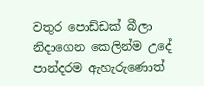වතුර පොඩ්ඩක් බීලා නිදාගෙන කෙලින්ම උදේ පාන්දරම ඇහැරුණොත්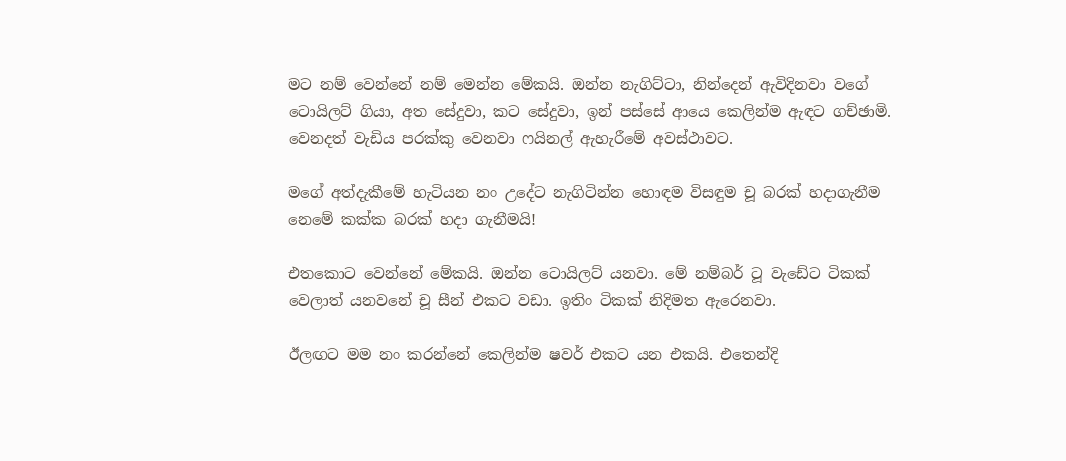මට නම් වෙන්නේ නම් මෙන්න මේකයි. ඔන්න නැගිට්ටා, නින්දෙන් ඇවිදිනවා වගේ ටොයිලට් ගියා, අත සේදුවා, කට සේදුවා, ඉන් පස්සේ ආයෙ කෙලින්ම ඇඳට ගච්ඡාමි. වෙනදත් වැඩිය පරක්කු වෙනවා ෆයිනල් ඇහැරීමේ අවස්ථාවට.

මගේ අත්දැකීමේ හැටියන නං උදේට නැගිටින්න හොඳම විසඳුම චූ බරක් හදාගැනීම නෙමේ කක්ක බරක් හදා ගැනීමයි!

එතකොට වෙන්නේ මේකයි. ඔන්න ටොයිලට් යනවා. මේ නම්බර් ටූ වැඩේට ටිකක් වෙලාත් යනවනේ චූ සීන් එකට වඩා. ඉතිං ටිකක් නිදිමත ඇරෙනවා.

ඊලඟට මම නං කරන්නේ කෙලින්ම ෂවර් එකට යන එකයි. එතෙන්දි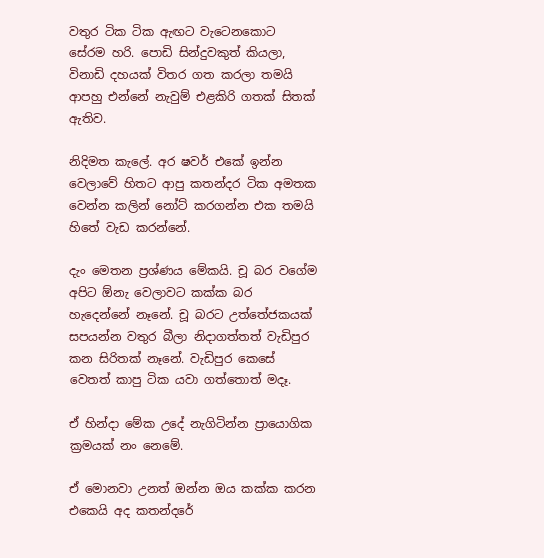වතුර ටික ටික ඇඟට වැටෙනකොට සේරම හරි. පොඩි සින්දුවකුත් කියලා, විනාඩි දහයක් විතර ගත කරලා තමයි ආපහු එන්නේ නැවුම් එළකිරි ගතක් සිතක් ඇතිව.

නිදිමත කැලේ. අර ෂවර් එකේ ඉන්න වෙලාවේ හිතට ආපු කතන්දර ටික අමතක වෙන්න කලින් නෝට් කරගන්න එක තමයි හිතේ වැඩ කරන්නේ.

දැං මෙතන ප්‍රශ්ණය මේකයි. චූ බර වගේම අපිට ඕනැ වෙලාවට කක්ක බර හැදෙන්නේ නෑනේ. චූ බරට උත්තේජකයක් සපයන්න වතුර බීලා නිදාගත්තත් වැඩිපුර කන සිරිතක් නෑනේ. වැඩිපුර කෙසේ වෙතත් කාපු ටික යවා ගත්තොත් මදෑ.

ඒ හින්දා මේක උදේ නැගිටින්න ප්‍රායොගික ක්‍රමයක් නං නෙමේ.

ඒ මොනවා උනත් ඔන්න ඔය කක්ක කරන එකෙයි අද කතන්දරේ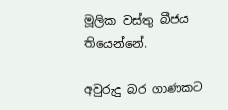මූලික වස්තු බීජය තියෙන්නේ.

අවුරුදු බර ගාණකට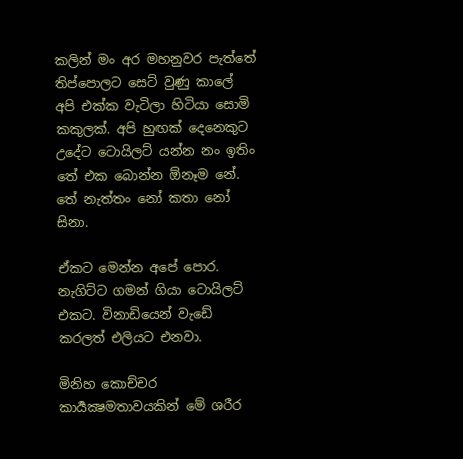කලින් මං අර මහනුවර පැත්තේ තිප්පොලට සෙට් වුණු කාලේ අපි එක්ක වැටිලා හිටියා සොමි කකුලක්. අපි හුඟක් දෙනෙකුට උදේට ටොයිලට් යන්න නං ඉතිං තේ එක බොන්න ඕනෑම නේ. තේ නැත්තං නෝ කතා නෝ සිනා.

ඒකට මෙන්න අපේ පොර. නැගිට්ට ගමන් ගියා ටොයිලට් එකට. විනාඩියෙන් වැඩේ කරලත් එලියට එනවා.

මිනිහ කොච්චර කාර්‍යක්‍ෂමතාවයකින් මේ ශරීර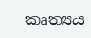කෘත්‍යය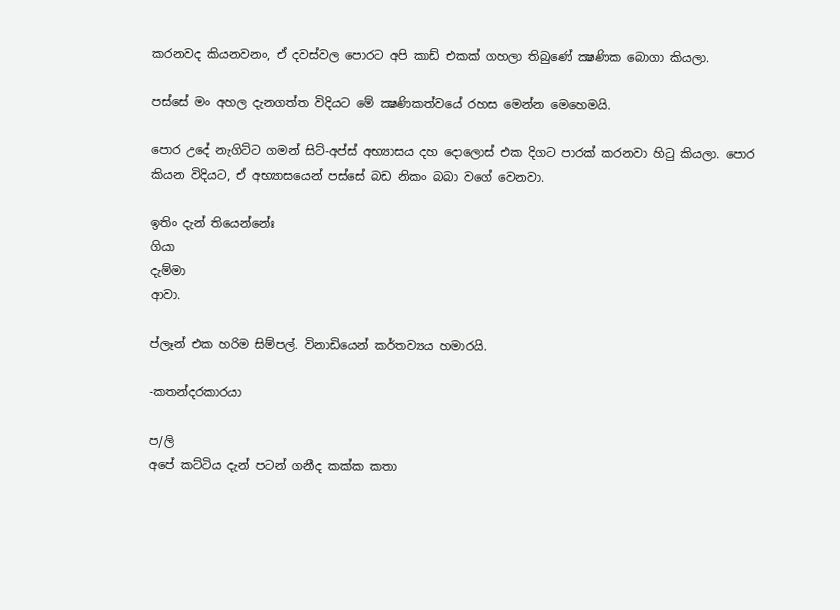කරනවද කියනවනං, ඒ දවස්වල පොරට අපි කාඩ් එකක් ගහලා තිබුණේ ක්‍ෂණික බොගා කියලා.

පස්සේ මං අහල දැනගත්ත විදියට මේ ක්‍ෂණිකත්වයේ රහස මෙන්න මෙහෙමයි.

පොර උදේ නැගිට්ට ගමන් සිට්-අප්ස් අභ්‍යාසය දහ දොලොස් එක දිගට පාරක් කරනවා හිටු කියලා. පොර කියන විදියට, ඒ අභ්‍යාසයෙන් පස්සේ බඩ නිකං බබා වගේ වෙනවා.

ඉතිං දැන් තියෙන්නේඃ
ගියා
දැම්මා
ආවා.

ප්ලෑන් එක හරිම සිම්පල්. විනාඩියෙන් කර්තව්‍යය හමාරයි.

-කතන්දරකාරයා

ප/ලි
අපේ කට්ටිය දැන් පටන් ගනීද කක්ක කතා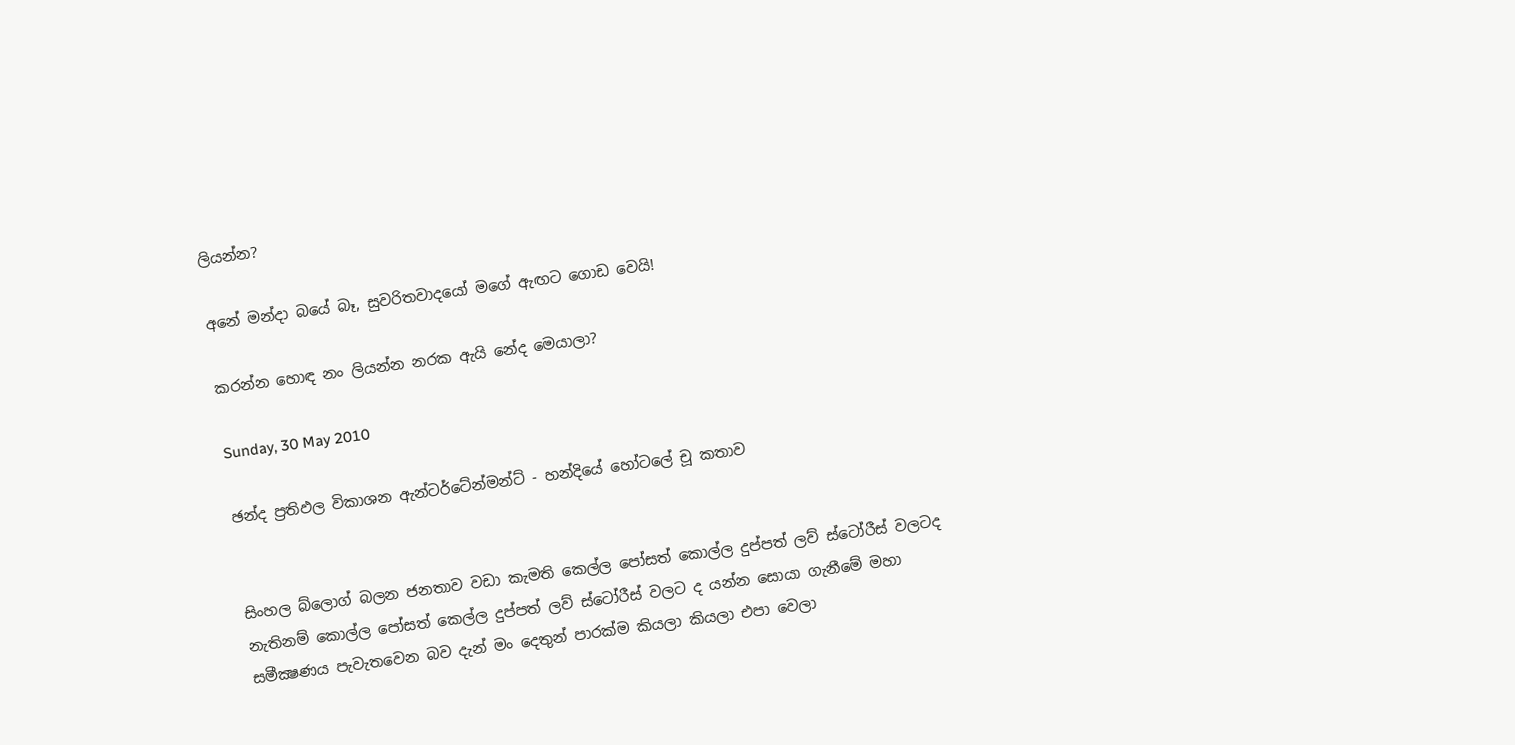ලියන්න?

අනේ මන්දා බයේ බෑ, සුවරිතවාදයෝ මගේ ඇඟට ගොඩ වෙයි!

කරන්න හොඳ නං ලියන්න නරක ඇයි නේද මෙයාලා?

Sunday, 30 May 2010

ඡන්ද ප්‍රතිඵල විකාශන ඇන්ටර්ටේන්මන්ට් - හන්දියේ හෝටලේ චූ කතාව


සිංහල බ්ලොග් බලන ජනතාව වඩා කැමති කෙල්ල පෝසත් කොල්ල දුප්පත් ලව් ස්ටෝරීස් වලටද නැතිනම් කොල්ල පෝසත් කෙල්ල දුප්පත් ලව් ස්ටෝරීස් වලට ද යන්න සොයා ගැනීමේ මහා සමීක්‍ෂණය පැවැතවෙන බව දැන් මං දෙතුන් පාරක්ම කියලා කියලා එපා වෙලා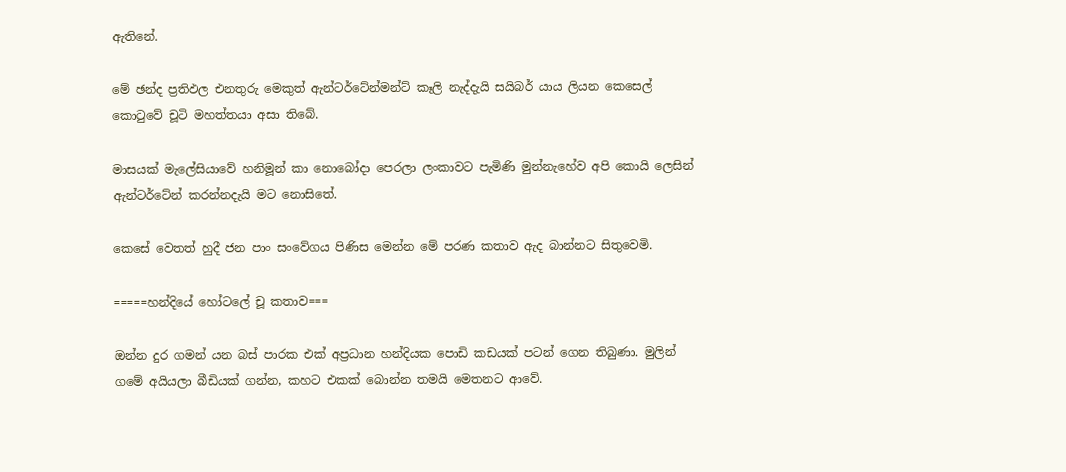ඇතිනේ.

මේ ඡන්ද ප්‍රතිඵල එනතුරු මෙකුත් ඇන්ටර්ටේන්මන්ට් කෑලි නැද්දැයි සයිබර් යාය ලියන කෙසෙල් කොටුවේ චූටි මහත්තයා අසා තිබේ.

මාසයක් මැලේසියාවේ හනිමූන් කා නොබෝදා පෙරලා ලංකාවට පැමිණි මුන්නැහේව අපි කොයි ලෙසින් ඇන්ටර්ටේන් කරන්නදැයි මට නොසිතේ.

කෙසේ වෙතත් හුදී ජන පාං සංවේගය පිණිස මෙන්න මේ පරණ කතාව ඇද බාන්නට සිතුවෙමි.

=====හන්දියේ හෝටලේ චූ කතාව===

ඔන්න දුර ගමන් යන බස් පාරක එක් අප්‍රධාන හන්දියක පොඩි කඩයක් පටන් ගෙන තිබුණා. මුලින් ගමේ අයියලා බීඩියක් ගන්න, කහට එකක් බොන්න තමයි මෙතනට ආවේ.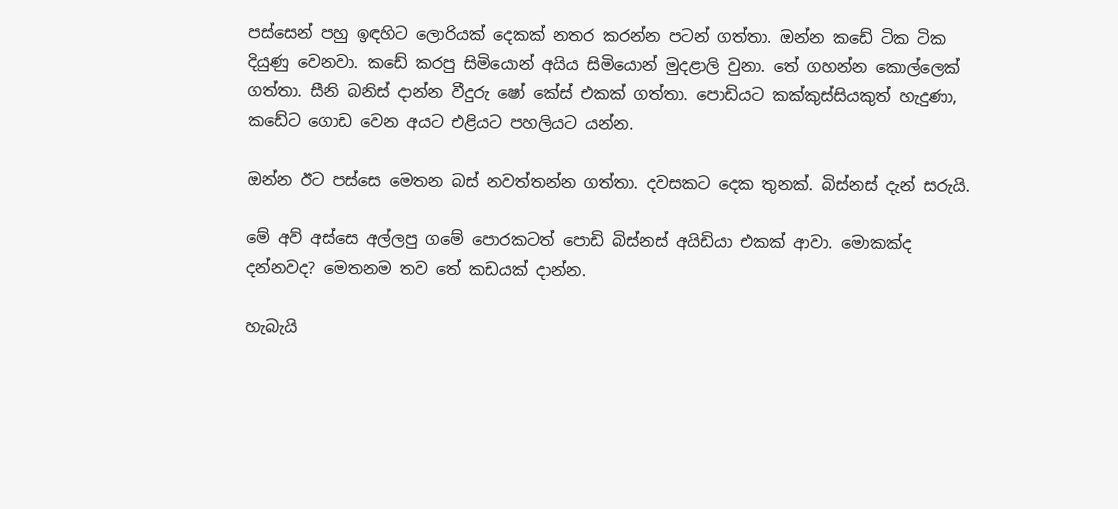පස්සෙන් පහු ඉඳහිට ලොරියක් දෙකක් නතර කරන්න පටන් ගත්තා. ඔන්න කඩේ ටික ටික දියුණු වෙනවා. කඩේ කරපු සිමියොන් අයිය සිමියොන් මුදළාලි වුනා. තේ ගහන්න කොල්ලෙක් ගත්තා. සීනි බනිස් දාන්න වීදුරු ෂෝ කේස් එකක් ගත්තා. පොඩියට කක්කුස්සියකුත් හැදුණා, කඩේට ගොඩ වෙන අයට එළියට පහලියට යන්න.

ඔන්න ඊට පස්සෙ මෙතන බස් නවත්තන්න ගත්තා. දවසකට දෙක තුනක්. බිස්නස් දැන් සරුයි.

මේ අව් අස්සෙ අල්ලපු ගමේ පොරකටත් පොඩි බිස්නස් අයිඩියා එකක් ආවා. මොකක්ද දන්නවද? මෙතනම තව තේ කඩයක් දාන්න.

හැබැයි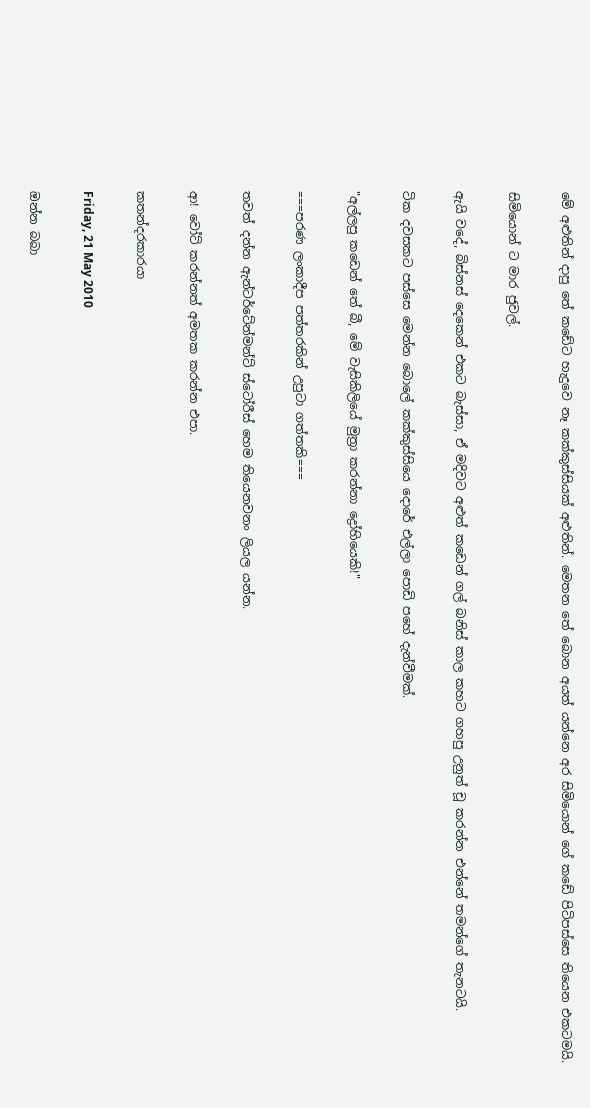මේ අළුතින් දාපු තේ කඩේට හැදුවෙ නෑ කක්කුස්සියක් අළුතින්. මෙතන තේ බොන අයත් යන්නෙ අර සිමියොන් ගේ කඩේ පිටිපස්සෙ තියෙන එකටමයි.

සිමියොන් ට මාර ජුවල්.

ඇයි වදේ, බිස්නස් දෙකෙන් එකට බැස්සා, ඒ මදිවට අළුත් කඩෙන් ගල් බනිස් කාල කහට ගහපු උනුත් චූ කරන්න එන්නේ තමන්ගේ තැනටයි.

ටික දවසකට පස්සෙ මෙන්න බොලේ කක්කුස්සියෙ දොරේ එල්ලා පොඩි පහේ දැන්වීමක්.

"අල්ලපු කඩෙන් තේ බී, මේ වැසිකිලියේ මුත්‍රා කරන්නා ද්‍රෝහියෙකි!"

===පරණ ලංකාදීප පත්තරකින් උපුටා ගත්තකි===

තවත් දන්න ඇන්ටර්ටේන්මන්ට් ස්ටෝරීස් හෙම තියෙනවනං ලියල යන්න.

ආ! වෝට් කරන්නත් අමතක කරන්න එපා.

කතන්දරකාරයා

Friday, 21 May 2010

ඔන්න බබා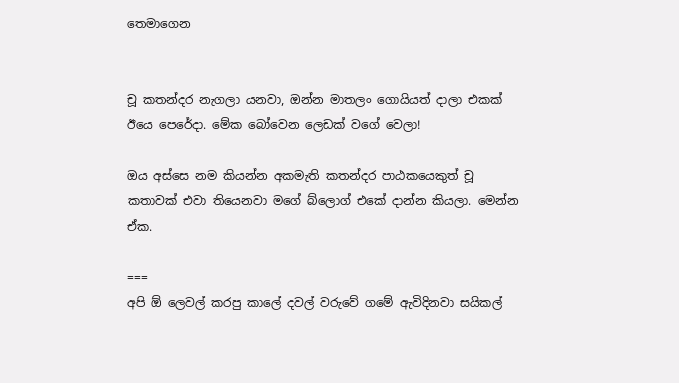තෙමාගෙන


චූ කතන්දර නැගලා යනවා, ඔන්න මාතලං ගොයියත් දාලා එකක් ඊයෙ පෙරේදා. මේක බෝවෙන ලෙඩක් වගේ වෙලා!

ඔය අස්සෙ නම කියන්න අකමැති කතන්දර පාඨකයෙකුත් චූ කතාවක් එවා තියෙනවා මගේ බ්ලොග් එකේ දාන්න කියලා. මෙන්න ඒක.

===
අපි ඕ ලෙවල් කරපු කාලේ දවල් වරුවේ ගමේ ඇවිදිනවා සයිකල්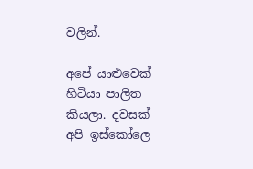වලින්.

අපේ යාළුවෙක් හිටියා පාලිත කියලා. දවසක් අපි ඉස්කෝලෙ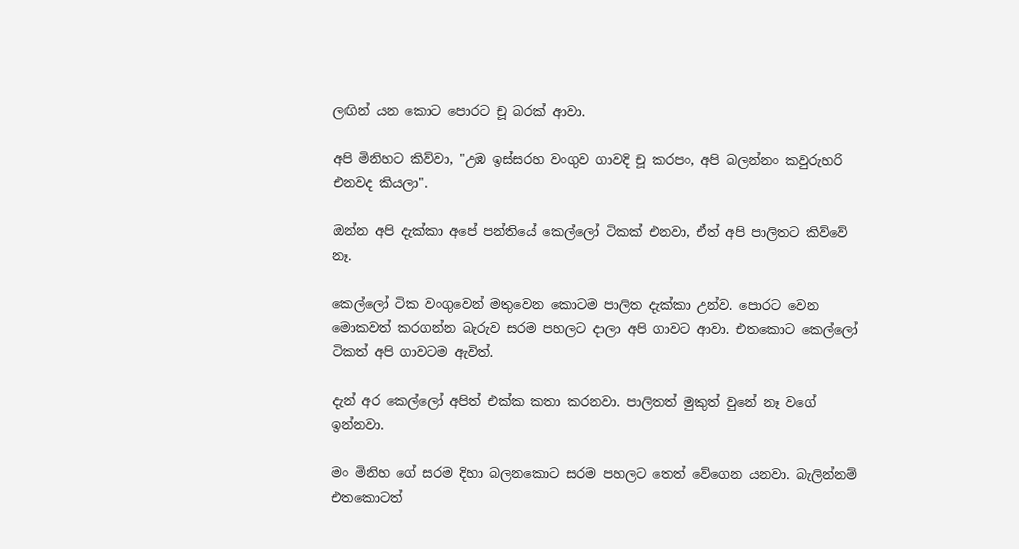ලඟින් යන කොට පොරට චූ බරක් ආවා.

අපි මිනිහට කිව්වා, "උඹ ඉස්සරහ වංගුව ගාවදි චූ කරපං, අපි බලන්නං කවුරුහරි එනවද කියලා".

ඔන්න අපි දැක්කා අපේ පන්තියේ කෙල්ලෝ ටිකක් එනවා, ඒත් අපි පාලිතට කිව්වේ නෑ.

කෙල්ලෝ ටික වංගුවෙන් මතුවෙන කොටම පාලිත දැක්කා උන්ව. පොරට වෙන මොකවත් කරගන්න බැරුව සරම පහලට දාලා අපි ගාවට ආවා. එතකොට කෙල්ලෝ ටිකත් අපි ගාවටම ඇවිත්.

දැන් අර කෙල්ලෝ අපිත් එක්ක කතා කරනවා. පාලිතත් මුකුත් වුනේ නෑ වගේ ඉන්නවා.

මං මිනිහ ගේ සරම දිහා බලනකොට සරම පහලට තෙත් වේගෙන යනවා. බැලින්නම් එතකොටත්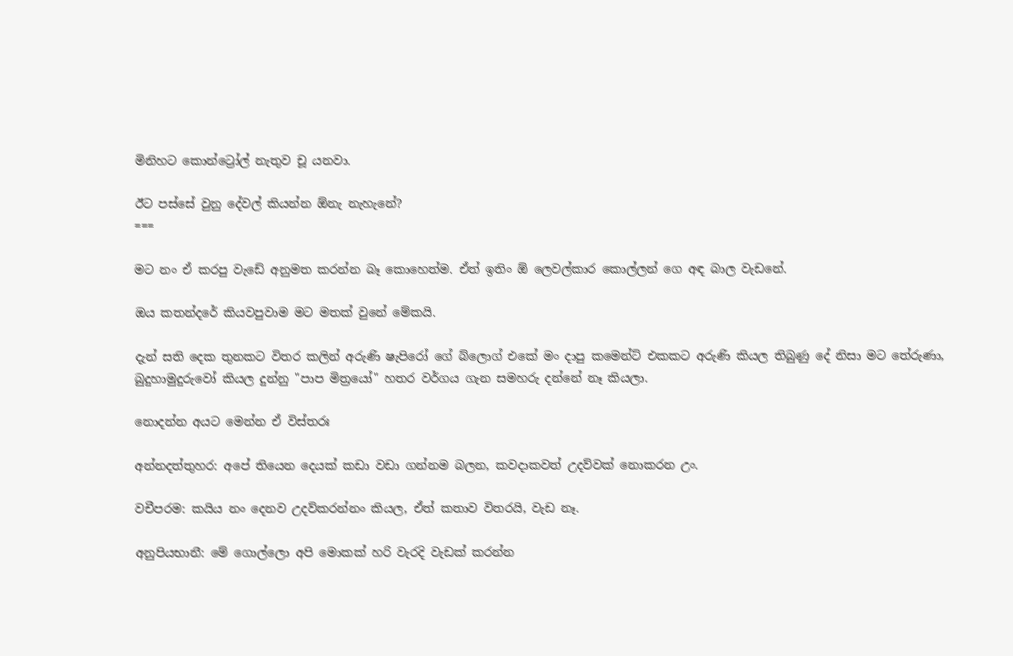මිනිහට කොන්ට්‍රෝල් නැතුව චූ යනවා.

ඊට පස්සේ වුනු දේවල් කියන්න ඕනැ නැහැනේ?
===

මට නං ඒ කරපු වැඩේ අනුමත කරන්න බෑ කොහෙත්ම. ඒත් ඉතිං ඕ ලෙවල්කාර කොල්ලන් ගෙ අඳ බාල වැඩනේ.

ඔය කතන්දරේ කියවපුවාම මට මතක් වුනේ මේකයි.

දැන් සති දෙක තුනකට විතර කලින් අරුණි ෂැපිරෝ ගේ බ්ලොග් එකේ මං දාපු කමෙන්ට් එකකට අරුණි කියල තිබුණු දේ නිසා මට තේරුණා, බුදුහාමුදුරුවෝ කියල දුන්නු "පාප මිත්‍රයෝ" හතර වර්ගය ගැන සමහරු දන්නේ නෑ කියලා.

නොදන්න අයට මෙන්න ඒ විස්තරඃ

අන්නදත්තුහර: අපේ තියෙන දෙයක් කඩා වඩා ගන්නම බලන, කවදාකවත් උදව්වක් නොකරන උං.

වචීපරම: කයිය නං දෙනව උදව්කරන්නං කියල, ඒත් කතාව විතරයි, වැඩ නෑ.

අනුපියභානී: මේ ගොල්ලො අපි මොකක් හරි වැරදි වැඩක් කරන්න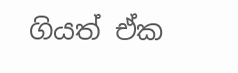ගියත් ඒක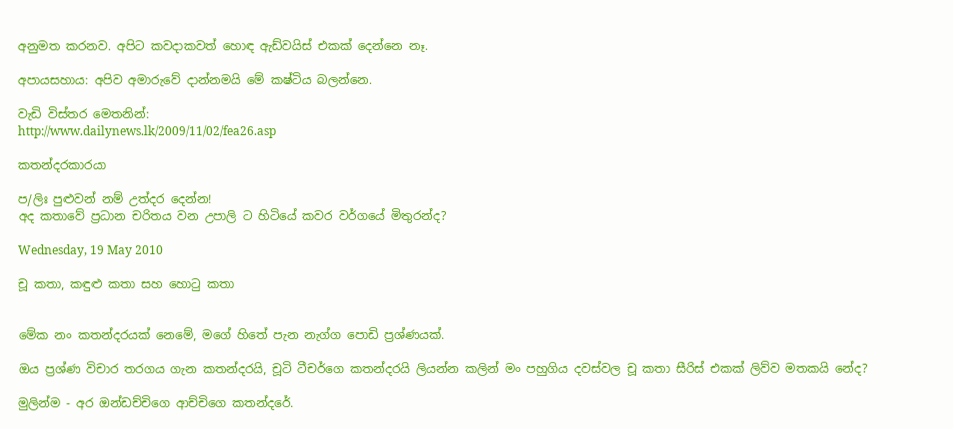අනුමත කරනව. අපිට කවදාකවත් හොඳ ඇඩ්වයිස් එකක් දෙන්නෙ නෑ.

අපායසහාය: අපිව අමාරුවේ දාන්නමයි මේ කෂ්ටිය බලන්නෙ.

වැඩි විස්තර මෙතනින්:
http://www.dailynews.lk/2009/11/02/fea26.asp

කතන්දරකාරයා

ප/ලිඃ පුළුවන් නම් උත්දර දෙන්න!
අද කතාවේ ප්‍රධාන චරිතය වන උපාලි ට හිටියේ කවර වර්ගයේ මිතුරන්ද?

Wednesday, 19 May 2010

චූ කතා, කඳුළු කතා සහ හොටු කතා


මේක නං කතන්දරයක් නෙමේ, මගේ හිතේ පැන නැග්ග පොඩි ප්‍රශ්ණයක්.

ඔය ප්‍රශ්ණ විචාර තරගය ගැන කතන්දරයි, චූටි ටීචර්ගෙ කතන්දරයි ලියන්න කලින් මං පහුගිය දවස්වල චූ කතා සීරිස් එකක් ලිව්ව මතකයි නේද?

මුලින්ම - අර ඔන්ඩච්චිගෙ ආච්චිගෙ කතන්දරේ.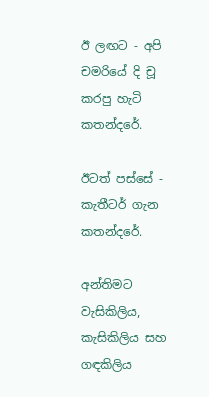ඊ ලඟට - අපි චමරියේ දි චූ කරපු හැටි කතන්දරේ.

ඊටත් පස්සේ - කැතීටර් ගැන කතන්දරේ.

අන්තිමට වැසිකිලිය, කැසිකිලිය සහ ගඳකිලිය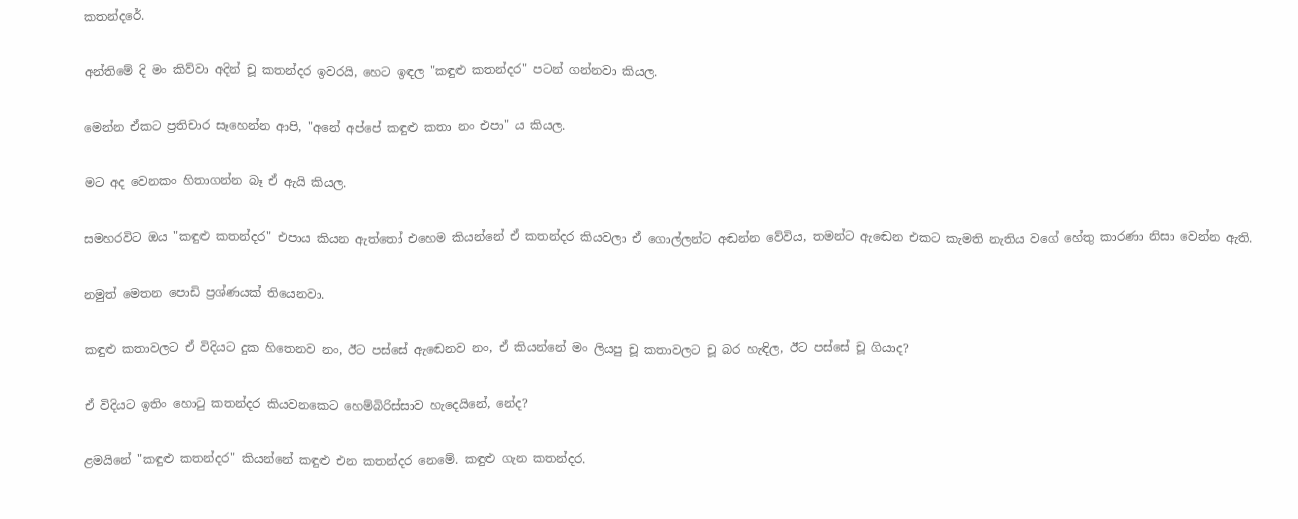කතන්දරේ.

අන්තිමේ දි මං කිව්වා අදින් චූ කතන්දර ඉවරයි, හෙට ඉඳල "කඳුළු කතන්දර" පටන් ගන්නවා කියල.

මෙන්න ඒකට ප්‍රතිචාර සෑහෙන්න ආපි, "අනේ අප්පේ කඳුළු කතා නං එපා" ය කියල.

මට අද වෙනකං හිතාගන්න බෑ ඒ ඇයි කියල.

සමහරවිට ඔය "කඳුළු කතන්දර" එපාය කියන ඇත්තෝ එහෙම කියන්නේ ඒ කතන්දර කියවලා ඒ ගොල්ලන්ට අඬන්න වේවිය, තමන්ට ඇඬෙන එකට කැමති නැතිය වගේ හේතු කාරණා නිසා වෙන්න ඇති.

නමුත් මෙතන පොඩි ප්‍රශ්ණයක් තියෙනවා.

කඳුළු කතාවලට ඒ විදියට දුක හිතෙනව නං, ඊට පස්සේ ඇඬෙනව නං, ඒ කියන්නේ මං ලියපු චූ කතාවලට චූ බර හැඳිල, ඊට පස්සේ චූ ගියාද?

ඒ විදියට ඉතිං හොටු කතන්දර කියවනකෙට හෙම්බිරිස්සාව හැදෙයිනේ, නේද?

ළමයිනේ "කඳුළු කතන්දර" කියන්නේ කඳුළු එන කතන්දර නෙමේ. කඳුළු ගැන කතන්දර.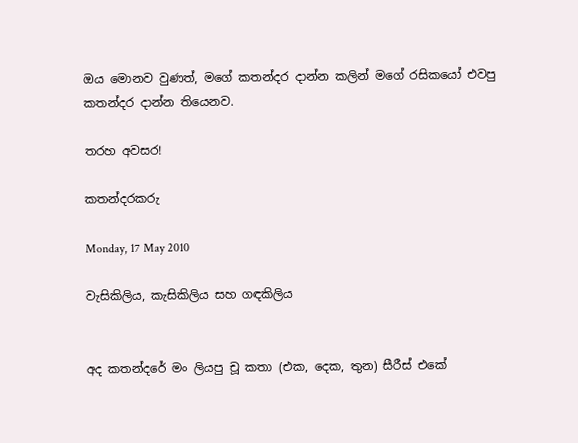ඔය මොනව වුණත්, මගේ කතන්දර දාන්න කලින් මගේ රසිකයෝ එවපු කතන්දර දාන්න තියෙනව.

තරහ අවසර!

කතන්දරකරු

Monday, 17 May 2010

වැසිකිලිය, කැසිකිලිය සහ ගඳකිලිය


අද කතන්දරේ මං ලියපු චූ කතා (එක, දෙක, තුන) සීරීස් එකේ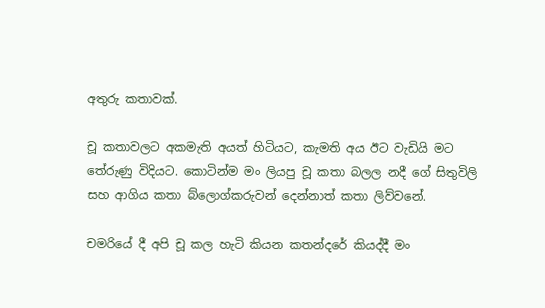අතුරු කතාවක්.

චූ කතාවලට අකමැති අයත් හිටියට, කැමති අය ඊට වැඩියි මට තේරුණු විදියට. කොටින්ම මං ලියපු චූ කතා බලල නදී ගේ සිතුවිලි සහ ආගිය කතා බ්ලොග්කරුවන් දෙන්නාත් කතා ලිව්වනේ.

චමරියේ දී අපි චූ කල හැටි කියන කතන්දරේ කියද්දී මං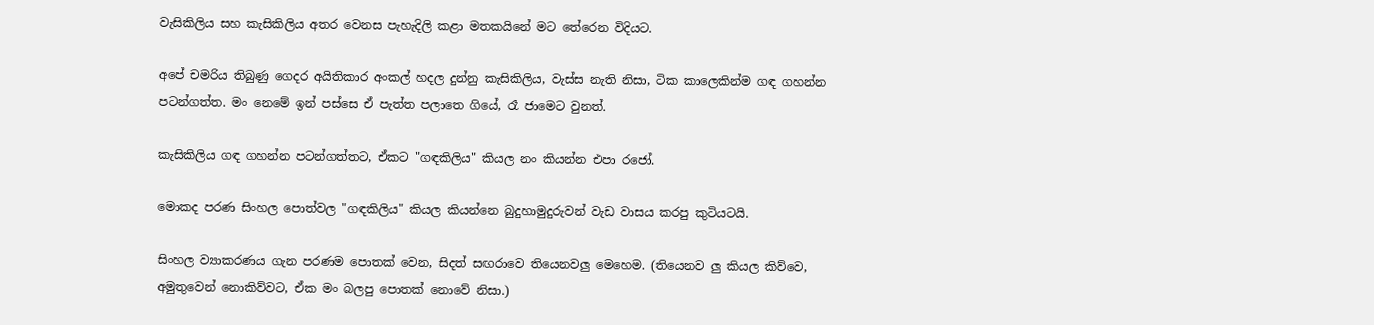වැසිකිලිය සහ කැසිකිලිය අතර වෙනස පැහැදිලි කළා මතකයිනේ මට තේරෙන විදියට.

අපේ චමරිය තිබුණු ගෙදර අයිතිකාර අංකල් හදල දුන්නු කැසිකිලිය, වැස්ස නැති නිසා, ටික කාලෙකින්ම ගඳ ගහන්න පටන්ගත්ත. මං නෙමේ ඉන් පස්සෙ ඒ පැත්ත පලාතෙ ගියේ, රෑ ජාමෙට වුනත්.

කැසිකිලිය ගඳ ගහන්න පටන්ගත්තට, ඒකට "ගඳකිලිය" කියල නං කියන්න එපා රජෝ.

මොකද පරණ සිංහල පොත්වල "ගඳකිලිය" කියල කියන්නෙ බුදුහාමුදුරුවන් වැඩ වාසය කරපු කුටියටයි.

සිංහල ව්‍යාකරණය ගැන පරණම පොතක් වෙන, සිදත් සඟරාවෙ තියෙනවලු මෙහෙම. (තියෙනව ලු කියල කිව්වෙ, අමුතුවෙන් නොකිව්වට, ඒක මං බලපු පොතක් නොවේ නිසා.)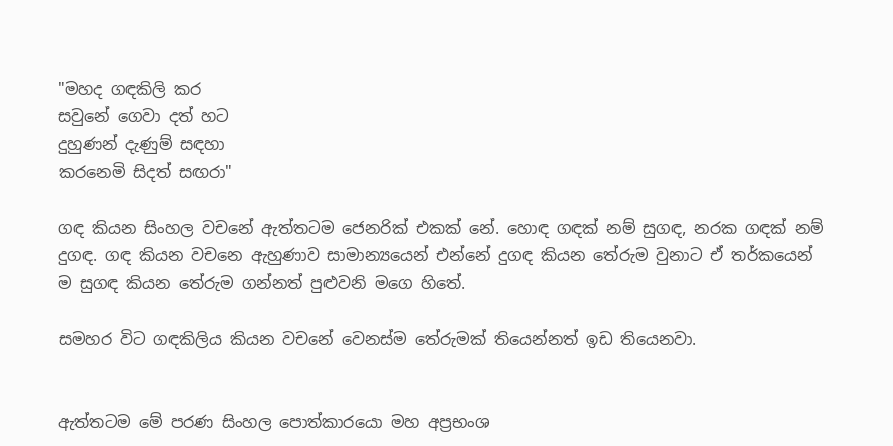"මහද ගඳකිලි කර
සවුනේ ගෙවා දත් හට
දුහුණන් දැණුම් සඳහා
කරනෙමි සිදත් සඟරා"

ගඳ කියන සිංහල වචනේ ඇත්තටම ජෙනරික් එකක් නේ. හොඳ ගඳක් නම් සුගඳ, නරක ගඳක් නම් දුගඳ. ගඳ කියන වචනෙ ඇහුණාව සාමාන්‍යයෙන් එන්නේ දුගඳ කියන තේරුම වුනාට ඒ තර්කයෙන් ම සුගඳ කියන තේරුම ගන්නත් පුළුවනි මගෙ හිතේ.

සමහර විට ගඳකිලිය කියන වචනේ වෙනස්ම තේරුමක් තියෙන්නත් ඉඩ තියෙනවා.


ඇත්තටම මේ පරණ සිංහල පොත්කාරයො මහ අප්‍රභංශ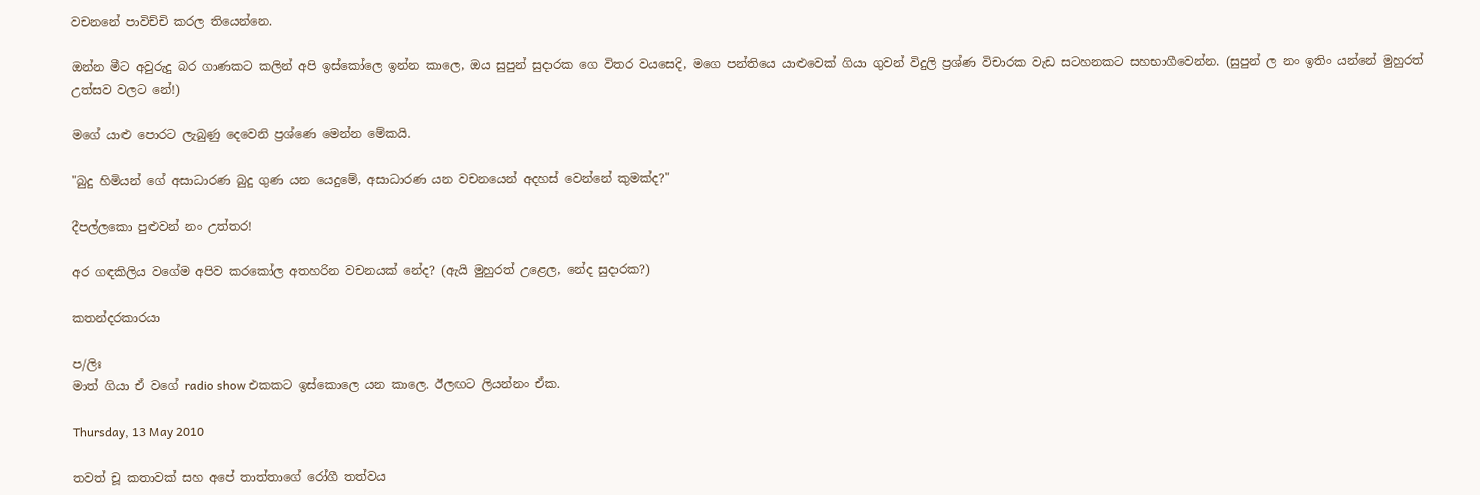වචනනේ පාවිච්චි කරල තියෙන්නෙ.

ඔන්න මීට අවුරුදු බර ගාණකට කලින් අපි ඉස්කෝලෙ ඉන්න කාලෙ, ඔය සුපුන් සුදාරක ගෙ විතර වයසෙදි, මගෙ පන්තියෙ යාළුවෙක් ගියා ගුවන් විදුලි ප්‍රශ්ණ විචාරක වැඩ සටහනකට සහභාගීවෙන්න. (සුපුන් ල නං ඉතිං යන්නේ මුහුරත් උත්සව වලට නේ!)

මගේ යාළු පොරට ලැබුණු දෙවෙනි ප්‍රශ්ණෙ මෙන්න මේකයි.

"බුදු හිමියන් ගේ අසාධාරණ බුදු ගුණ යන යෙදුමේ, අසාධාරණ යන වචනයෙන් අදහස් වෙන්නේ කුමක්ද?"

දීපල්ලකො පුළුවන් නං උත්තර!

අර ගඳකිලිය වගේම අපිව කරකෝල අතහරින වචනයක් නේද? (ඇයි මුහුරත් උළෙල, නේද සුදාරක?)

කතන්දරකාරයා

ප/ලිඃ
මාත් ගියා ඒ වගේ radio show එකකට ඉස්කොලෙ යන කාලෙ. ඊලඟට ලියන්නං ඒක.

Thursday, 13 May 2010

තවත් චූ කතාවක් සහ අපේ තාත්තාගේ රෝගී තත්වය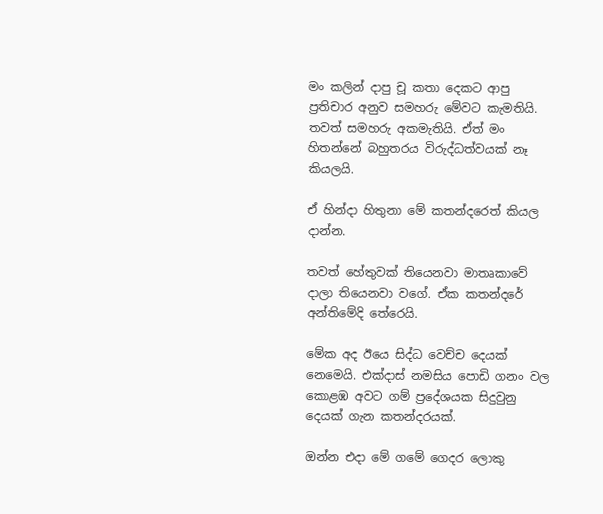මං කලින් දාපු චූ කතා දෙකට ආපු ප්‍රතිචාර අනුව සමහරු මේවට කැමතියි. තවත් සමහරු අකමැතියි. ඒත් මං හිතන්නේ බහුතරය විරුද්ධත්වයක් නෑ කියලයි.

ඒ හින්දා හිතුනා මේ කතන්දරෙත් කියල දාන්න.

තවත් හේතුවක් තියෙනවා මාතෘකාවේ දාලා තියෙනවා වගේ. ඒක කතන්දරේ අන්තිමේදි තේරෙයි.

මේක අද ඊයෙ සිද්ධ වෙච්ච දෙයක් නෙමෙයි. එක්දාස් නමසිය පොඩි ගනං වල කොළඹ අවට ගම් ප්‍රදේශයක සිදුවුනු දෙයක් ගැන කතන්දරයක්.

ඔන්න එදා මේ ගමේ ගෙදර ලොකු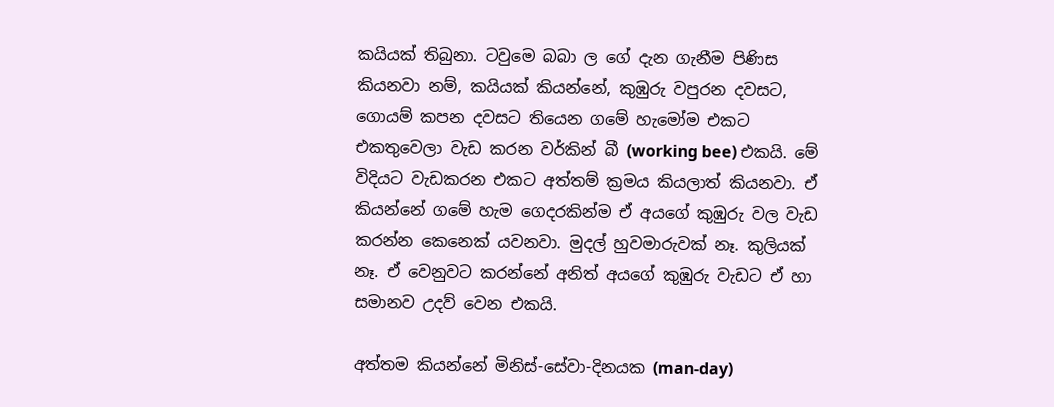කයියක් තිබුනා. ටවුමෙ බබා ල ගේ දැන ගැනීම පිණිස කියනවා නම්, කයියක් කියන්නේ, කුඹුරු වපුරන දවසට, ගොයම් කපන දවසට තියෙන ගමේ හැමෝම එකට එකතුවෙලා වැඩ කරන වර්කින් බී (working bee) එකයි. මේ විදියට වැඩකරන එකට අත්තම් ක්‍රමය කියලාත් කියනවා. ඒ කියන්නේ ගමේ හැම ගෙදරකින්ම ඒ අයගේ කුඹුරු වල වැඩ කරන්න කෙනෙක් යවනවා. මුදල් හුවමාරුවක් නෑ. කුලියක් නෑ. ඒ වෙනුවට කරන්නේ අනිත් අයගේ කුඹුරු වැඩට ඒ හා සමානව උදව් වෙන එකයි.

අත්තම කියන්නේ මිනිස්-සේවා-දිනයක (man-day)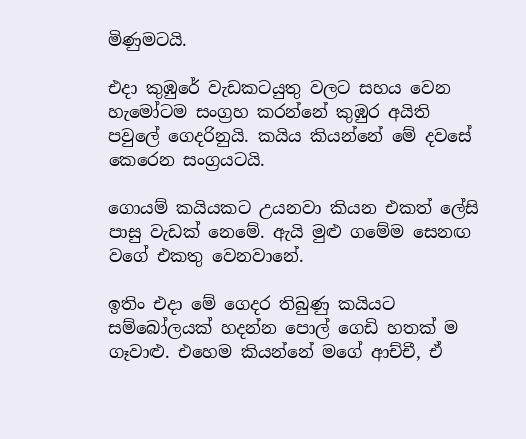මිණුමටයි.

එදා කුඹුරේ වැඩකටයුතු වලට සහය වෙන හැමෝටම සංග්‍රහ කරන්නේ කුඹුර අයිති පවුලේ ගෙදරිනුයි. කයිය කියන්නේ මේ දවසේ කෙරෙන සංග්‍රයටයි.

ගොයම් කයියකට උයනවා කියන එකත් ලේසි පාසු වැඩක් නෙමේ. ඇයි මුළු ගමේම සෙනඟ වගේ එකතු වෙනවානේ.

ඉතිං එදා මේ ගෙදර තිබුණු කයියට සම්බෝලයක් හදන්න පොල් ගෙඩි හතක් ම ගෑවාළු. එහෙම කියන්නේ මගේ ආච්චී, ඒ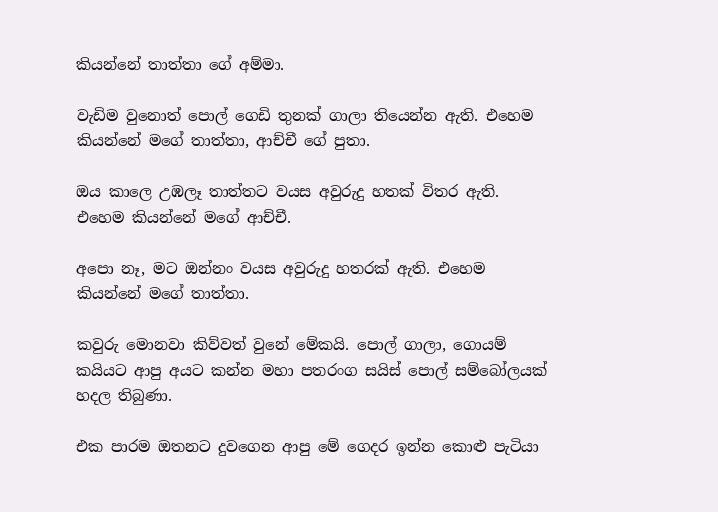කියන්නේ තාත්තා ගේ අම්මා.

වැඩිම වුනොත් පොල් ගෙඩි තුනක් ගාලා තියෙන්න ඇති. එහෙම කියන්නේ මගේ තාත්තා, ආච්චී ගේ පුතා.

ඔය කාලෙ උඹලෑ තාත්තට වයස අවුරුදු හතක් විතර ඇති. එහෙම කියන්නේ මගේ ආච්චී.

අපො නෑ, මට ඔන්නං වයස අවුරුදු හතරක් ඇති. එහෙම කියන්නේ මගේ තාත්තා.

කවුරු මොනවා කිව්වත් වුනේ මේකයි. පොල් ගාලා, ගොයම් කයියට ආපු අයට කන්න මහා පතරංග සයිස් පොල් සම්බෝලයක් හදල තිබුණා.

එක පාරම ඔතනට දුවගෙන ආපු මේ ගෙදර ඉන්න කොළු පැටියා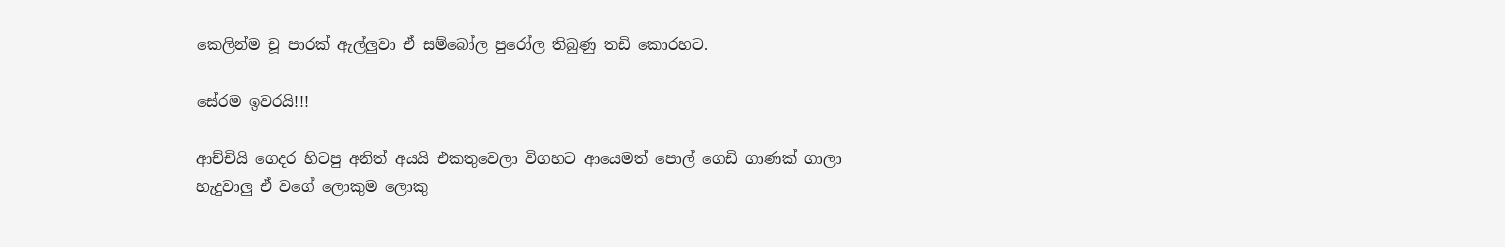කෙලින්ම චූ පාරක් ඇල්ලුවා ඒ සම්බෝල පුරෝල තිබුණු තඩි කොරහට.

සේරම ඉවරයි!!!

ආච්චියි ගෙදර හිටපු අනිත් අයයි එකතුවෙලා විගහට ආයෙමත් පොල් ගෙඩි ගාණක් ගාලා හැදුවාලු ඒ වගේ ලොකුම ලොකු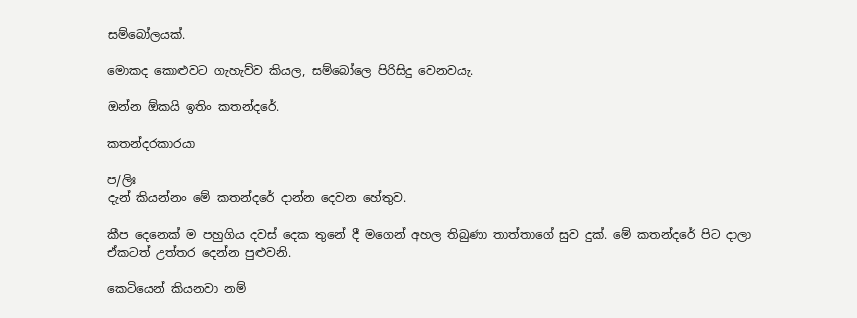සම්බෝලයක්.

මොකද කොළුවට ගැහැව්ව කියල, සම්බෝලෙ පිරිසිදු වෙනවයැ.

ඔන්න ඕකයි ඉතිං කතන්දරේ.

කතන්දරකාරයා

ප/ලිඃ
දැන් කියන්නං මේ කතන්දරේ දාන්න දෙවන හේතුව.

කීප දෙනෙක් ම පහුගිය දවස් දෙක තුනේ දී මගෙන් අහල තිබුණා තාත්තාගේ සුව දුක්. මේ කතන්දරේ පිට දාලා ඒකටත් උත්තර දෙන්න පුළුවනි.

කෙටියෙන් කියනවා නම්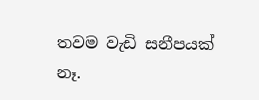තවම වැඩි සනීපයක් නෑ.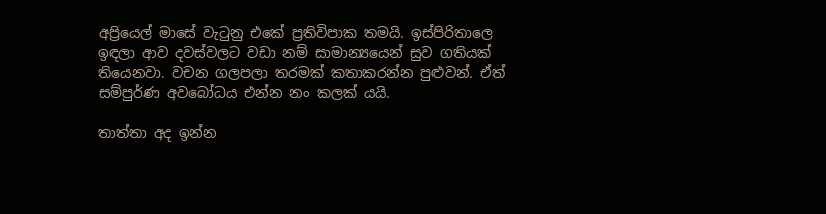අප්‍රියෙල් මාසේ වැටුනු එකේ ප්‍රතිවිපාක තමයි. ඉස්පිරිතාලෙ ඉඳලා ආව දවස්වලට වඩා නම් සාමාන්‍යයෙන් සුව ගතියක් තියෙනවා. වචන ගලපලා තරමක් කතාකරන්න පුළුවන්. ඒත් සම්පුර්ණ අවබෝධය එන්න නං කලක් යයි.

තාත්තා අද ඉන්න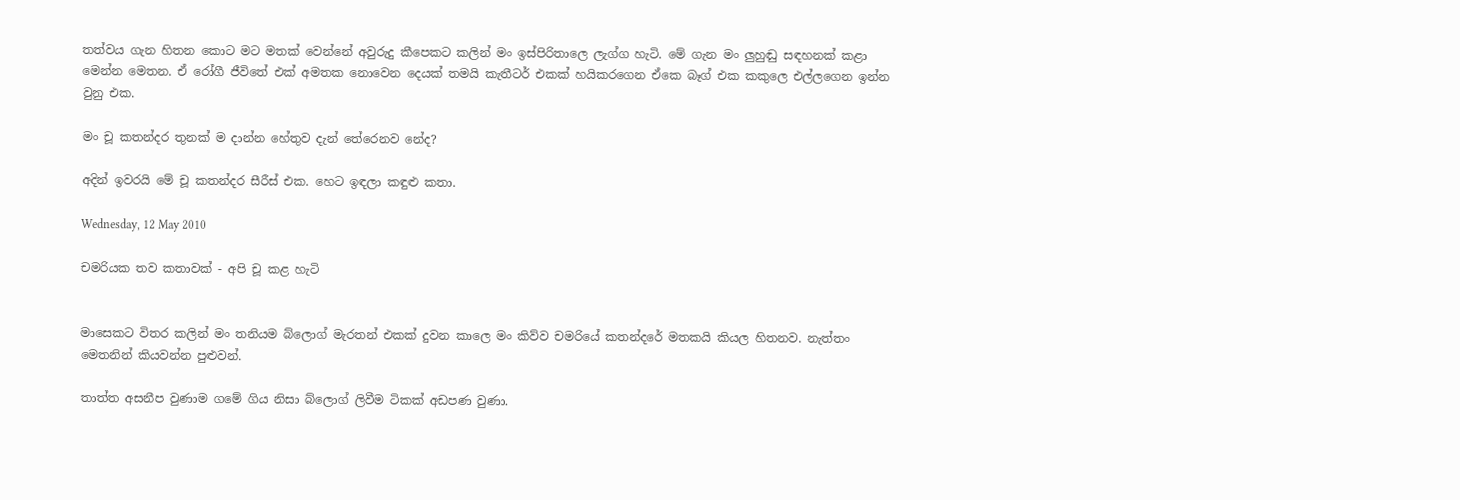තත්වය ගැන හිතන කොට මට මතක් වෙන්නේ අවුරුදු කීපෙකට කලින් මං ඉස්පිරිතාලෙ ලැග්ග හැටි. මේ ගැන මං ලුහුඬු සඳහනක් කළා මෙන්න මෙතන. ඒ රෝගී ජීවිතේ එක් අමතක නොවෙන දෙයක් තමයි කැතීටර් එකක් හයිකරගෙන ඒකෙ බෑග් එක කකුලෙ එල්ලගෙන ඉන්න වුනු එක.

මං චූ කතන්දර තුනක් ම දාන්න හේතුව දැන් තේරෙනව නේද?

අදින් ඉවරයි මේ චූ කතන්දර සීරීස් එක. හෙට ඉඳලා කඳුළු කතා.

Wednesday, 12 May 2010

චමරියක තව කතාවක් - අපි චූ කළ හැටි


මාසෙකට විතර කලින් මං තනියම බ්ලොග් මැරතන් එකක් දුවන කාලෙ මං කිව්ව චමරියේ කතන්දරේ මතකයි කියල හිතනව. නැත්තං මෙතනින් කියවන්න පුළුවන්.

තාත්ත අසනීප වුණාම ගමේ ගිය නිසා බ්ලොග් ලිවීම ටිකක් අඩපණ වුණා.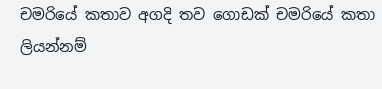චමරියේ කතාව අගදි තව ගොඩක් චමරියේ කතා ලියන්නම්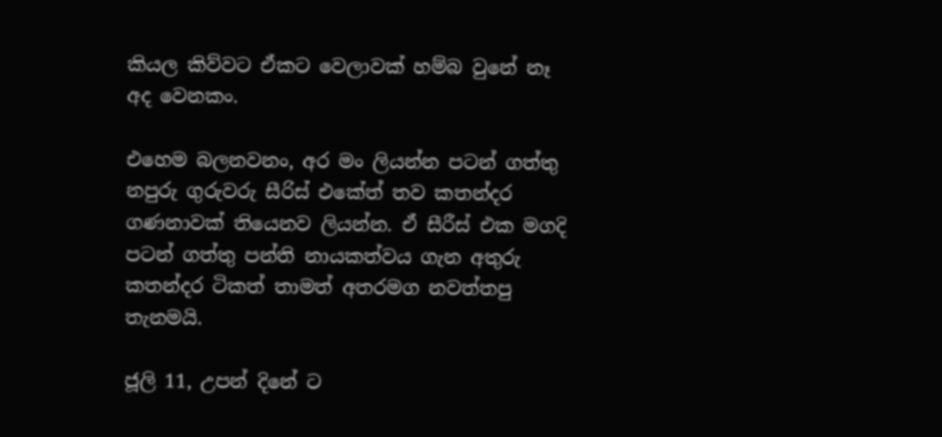කියල කිව්වට ඒකට වෙලාවක් හම්බ වුනේ නෑ අද වෙනකං.

එහෙම බලනවනං, අර මං ලියන්න පටන් ගත්තු නපුරු ගුරුවරු සීරිස් එකේත් තව කතන්දර ගණනාවක් තියෙනව ලියන්න. ඒ සීරීස් එක මගදි පටන් ගත්තු පන්ති නායකත්වය ගැන අතුරු කතන්දර ටිකත් තාමත් අතරමග නවත්තපු තැනමයි.

ජූලි 11, උපන් දිනේ ට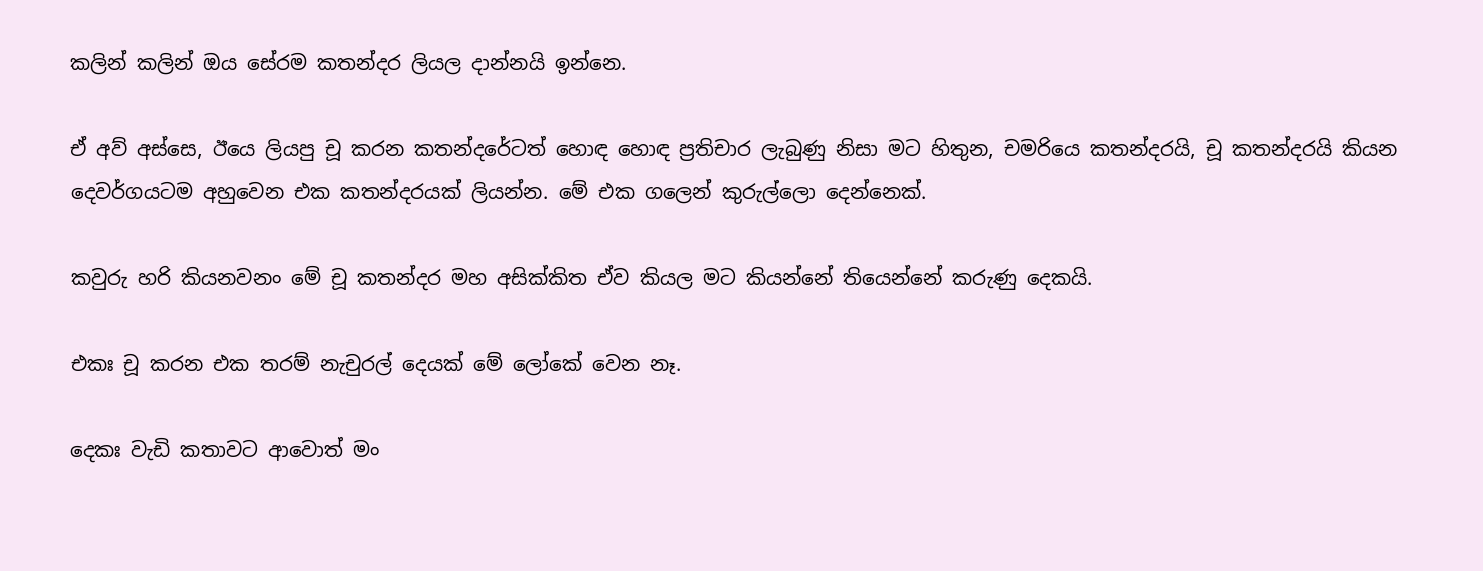කලින් කලින් ඔය සේරම කතන්දර ලියල දාන්නයි ඉන්නෙ.

ඒ අව් අස්සෙ, ඊයෙ ලියපු චූ කරන කතන්දරේටත් හොඳ හොඳ ප්‍රතිචාර ලැබුණු නිසා මට හිතුන, චමරියෙ කතන්දරයි, චූ කතන්දරයි කියන දෙවර්ගයටම අහුවෙන එක කතන්දරයක් ලියන්න. මේ එක ගලෙන් කුරුල්ලො දෙන්නෙක්.

කවුරු හරි කියනවනං මේ චූ කතන්දර මහ අසික්කිත ඒව කියල මට කියන්නේ තියෙන්නේ කරුණු දෙකයි.

එකඃ චූ කරන එක තරම් නැචුරල් දෙයක් මේ ලෝකේ වෙන නෑ.

දෙකඃ වැඩි කතාවට ආවොත් මං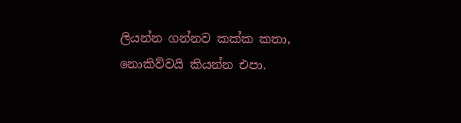ලියන්න ගන්නව කක්ක කතා, නොකිව්වයි කියන්න එපා.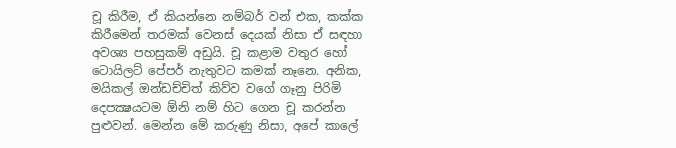චූ කිරීම, ඒ කියන්නෙ නම්බර් වන් එක, කක්ක කිරීමෙන් තරමක් වෙනස් දෙයක් නිසා ඒ සඳහා අවශ්‍ය පහසුකම් අඩුයි. චූ කළාම වතුර හෝ ටොයිලට් පේපර් නැතුවට කමක් නෑනෙ. අනික, මයිකල් ඔන්ඩච්චිත් කිව්ව වගේ ගෑනු පිරිමි දෙපක්‍ෂයටම ඕනි නම් හිට ගෙන චූ කරන්න පුළුවන්. මෙන්න මේ කරුණු නිසා, අපේ කාලේ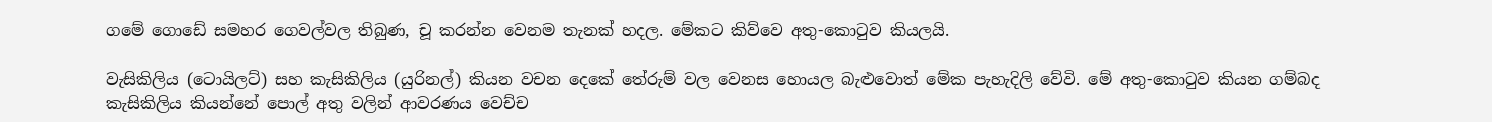ගමේ ගොඩේ සමහර ගෙවල්වල තිබුණ, චූ කරන්න වෙනම තැනක් හදල. මේකට කිව්වෙ අතු-කොටුව කියලයි.

වැසිකිලිය (ටොයිලට්) සහ කැසිකිලිය (යුරිනල්) කියන වචන දෙකේ තේරුම් වල වෙනස හොයල බැළුවොත් මේක පැහැදිලි වේවි. මේ අතු-කොටුව කියන ගම්බද කැසිකිලිය කියන්නේ පොල් අතු වලින් ආවරණය වෙච්ච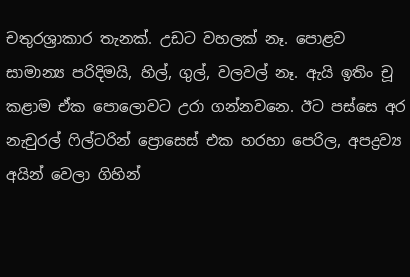චතුරශ්‍රාකාර තැනක්. උඩට වහලක් නෑ. පොළව සාමාන්‍ය පරිදිමයි, හිල්, ගුල්, වලවල් නෑ. ඇයි ඉතිං චූ කළාම ඒක පොලොවට උරා ගන්නවනෙ. ඊට පස්සෙ අර නැචුරල් ෆිල්ටරින් ප්‍රොසෙස් එක හරහා පෙරිල, අපද්‍රව්‍ය අයින් වෙලා ගිහින්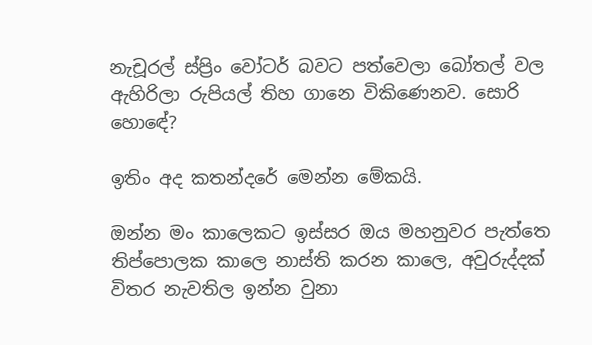නැචූරල් ස්ප්‍රිං වෝටර් බවට පත්වෙලා බෝතල් වල ඇහිරිලා රුපියල් තිහ ගානෙ විකිණෙනව. සොරි හොඳේ?

ඉතිං අද කතන්දරේ මෙන්න මේකයි.

ඔන්න මං කාලෙකට ඉස්සර ඔය මහනුවර පැත්තෙ තිප්පොලක කාලෙ නාස්ති කරන කාලෙ, අවුරුද්දක් විතර නැවතිල ඉන්න වුනා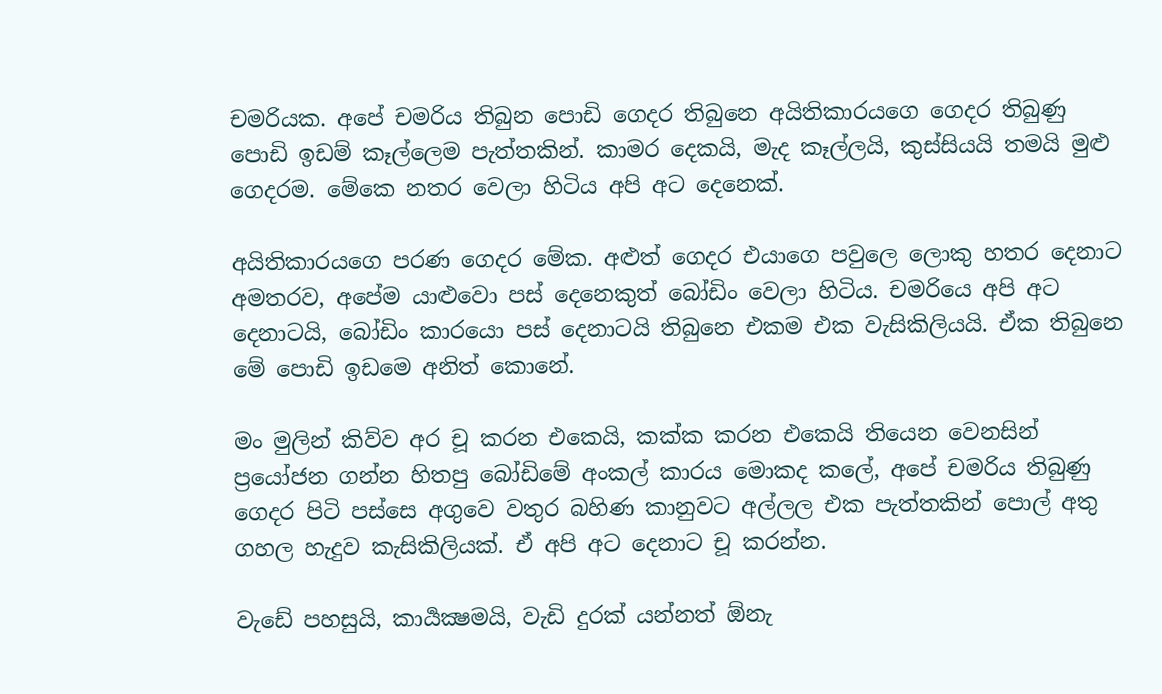චමරියක. අපේ චමරිය තිබුන පොඩි ගෙදර තිබුනෙ අයිතිකාරයගෙ ගෙදර තිබුණු පොඩි ඉඩම් කෑල්ලෙම පැත්තකින්. කාමර දෙකයි, මැද කෑල්ලයි, කුස්සියයි තමයි මුළු ගෙදරම. මේකෙ නතර වෙලා හිටිය අපි අට දෙනෙක්.

අයිතිකාරයගෙ පරණ ගෙදර මේක. අළුත් ගෙදර එයාගෙ පවුලෙ ලොකු හතර දෙනාට අමතරව, අපේම යාළුවො පස් දෙනෙකුත් බෝඩිං වෙලා හිටිය. චමරියෙ අපි අට දෙනාටයි, බෝඩිං කාරයො පස් දෙනාටයි තිබුනෙ එකම එක වැසිකිලියයි. ඒක තිබුනෙ මේ පොඩි ඉඩමෙ අනිත් කොනේ.

මං මුලින් කිව්ව අර චූ කරන එකෙයි, කක්ක කරන එකෙයි තියෙන වෙනසින් ප්‍රයෝජන ගන්න හිතපු බෝඩිමේ අංකල් කාරය මොකද කලේ, අපේ චමරිය තිබුණු ගෙදර පිටි පස්සෙ අගුවෙ වතුර බහිණ කානුවට අල්ලල එක පැත්තකින් පොල් අතු ගහල හැදුව කැසිකිලියක්. ඒ අපි අට දෙනාට චූ කරන්න.

වැඩේ පහසුයි, කාර්‍යක්‍ෂමයි, වැඩි දුරක් යන්නත් ඕනැ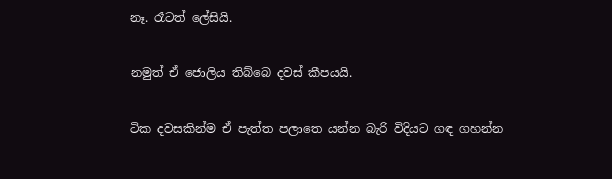නෑ. රෑටත් ලේසියි.

නමුත් ඒ ජොලිය තිබ්බෙ දවස් කීපයයි.

ටික දවසකින්ම ඒ පැත්ත පලාතෙ යන්න බැරි විදියට ගඳ ගහන්න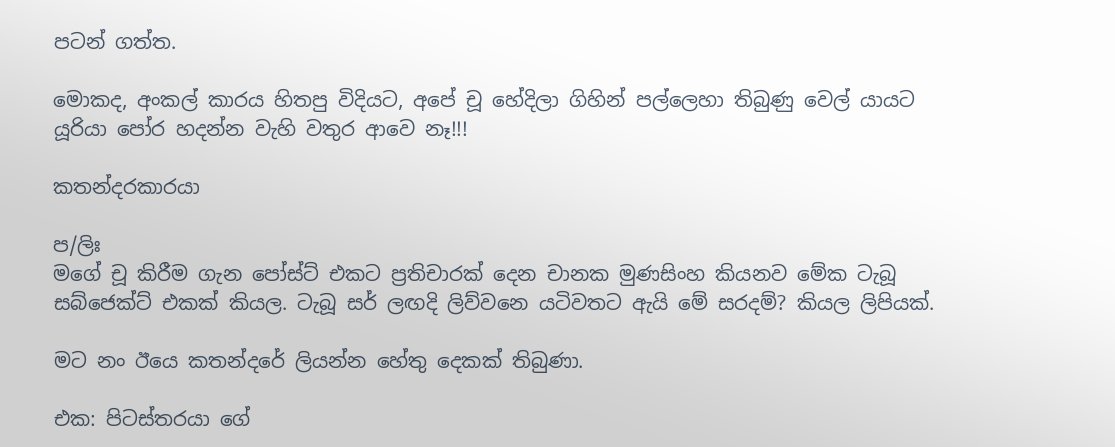පටන් ගත්ත.

මොකද, අංකල් කාරය හිතපු විදියට, අපේ චූ හේදිලා ගිහින් පල්ලෙහා තිබුණු වෙල් යායට යූරියා පෝර හදන්න වැහි වතුර ආවෙ නෑ!!!

කතන්දරකාරයා

ප/ලිඃ
මගේ චූ කිරීම ගැන පෝස්ට් එකට ප්‍රතිචාරක් දෙන චානක මුණසිංහ කියනව මේක ටැබූ සබ්ජෙක්ට් එකක් කියල. ටැබූ සර් ලඟදි ලිව්වනෙ යටිවතට ඇයි මේ සරදම්? කියල ලිපියක්.

මට නං ඊයෙ කතන්දරේ ලියන්න හේතු දෙකක් තිබුණා.

එක: පිටස්තරයා ගේ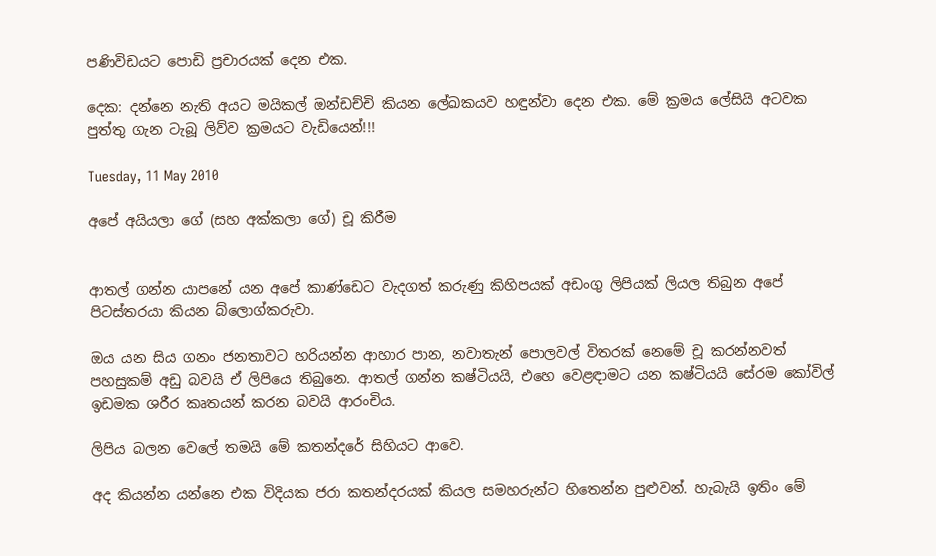පණිවිඩයට පොඩි ප්‍රචාරයක් දෙන එක.

දෙක: දන්නෙ නැති අයට මයිකල් ඔන්ඩච්චි කියන ලේඛකයව හඳුන්වා දෙන එක. මේ ක්‍රමය ලේසියි අටවක පුත්තු ගැන ටැබූ ලිව්ව ක්‍රමයට වැඩියෙන්!!!

Tuesday, 11 May 2010

අපේ අයියලා ගේ (සහ අක්කලා ගේ) චූ කිරීම


ආතල් ගන්න යාපනේ යන අපේ කාණ්ඩෙට වැදගත් කරුණු කිහිපයක් අඩංගු ලිපියක් ලියල තිබුන අපේ පිටස්තරයා කියන බ්ලොග්කරුවා.

ඔය යන සිය ගනං ජනතාවට හරියන්න ආහාර පාන, නවාතැන් පොලවල් විතරක් නෙමේ චූ කරන්නවත් පහසුකම් අඩු බවයි ඒ ලිපියෙ තිබුනෙ. ආතල් ගන්න කෂ්ටියයි, එහෙ වෙළඳාමට යන කෂ්ටියයි සේරම කෝවිල් ඉඩමක ශරීර කෘතයන් කරන බවයි ආරංචිය.

ලිපිය බලන වෙලේ තමයි මේ කතන්දරේ සිහියට ආවෙ.

අද කියන්න යන්නෙ එක විදියක ජරා කතන්දරයක් කියල සමහරුන්ට හිතෙන්න පුළුවන්. හැබැයි ඉතිං මේ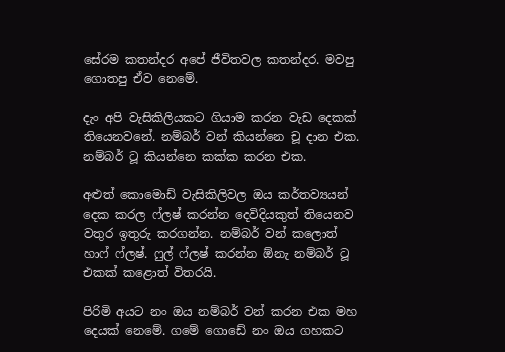සේරම කතන්දර අපේ ජීවිතවල කතන්දර. මවපු ගොතපු ඒව නෙමේ.

දැං අපි වැසිකිලියකට ගියාම කරන වැඩ දෙකක් තියෙනවනේ. නම්බර් වන් කියන්නෙ චූ දාන එක. නම්බර් ටූ කියන්නෙ කක්ක කරන එක.

අළුත් කොමොඩ් වැසිකිලිවල ඔය කර්තව්‍යයන් දෙක කරල ෆ්ලෂ් කරන්න දෙවිදියකුත් තියෙනව වතුර ඉතුරු කරගන්න. නම්බර් වන් කලොත් හාෆ් ෆ්ලෂ්. ෆුල් ෆ්ලෂ් කරන්න ඕනැ නම්බර් ටූ එකක් කළොත් විතරයි.

පිරිමි අයට නං ඔය නම්බර් වන් කරන එක මහ දෙයක් නෙමේ. ගමේ ගොඩේ නං ඔය ගහකට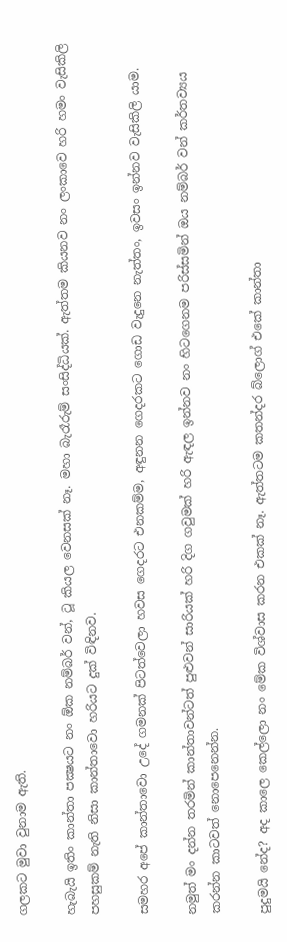ගලකට මුවා වුනාම ඇති.

හැබැයි ඉතිං කාන්තා පක්‍ෂයට නං ඕක නම්බර් වන්, ටූ කියල වෙනසක් නෑ. මහා බැරෑරුම් සංසිද්ධියක්. ඇත්තම කියනව නං ලංකාවෙ හරි හමං වැසිකිලි පහසුකම් නැති නිසා කාන්තාවො හරියට දුක් විඳිනව.

සමහර අපේ කාන්තාවො උදේ ගමනක් පිටත්වෙලා හවස ගෙදරට එනකම්ම, අඳුනන ගෙදරකට ගොඩ වැදුනෙ නැත්තං, ඉවසං ඉන්නව වැසිකිලි යාම.

නමුත් මං දන්න තරමින් කාන්තාවන්ටත් පුළුවන් සාරියක් හරි දිග ගවුමක් හරි ඇඳල ඉන්නව නං හිටගෙනම පරිස්සමින් ඔය නම්බර් වන් කර්තව්‍යය කරන්න කාටවත් නොපෙනෙන්න.

පුදුමයි නේද? අද කාලෙ කෙල්ලො නං මේක විශ්වාස කරන එකක් නෑ. ඇත්තටම කතන්දර බ්ලොග් එකේ කාන්තා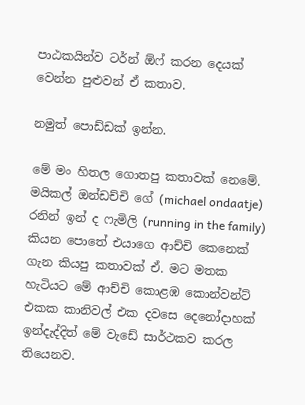පාඨකයින්ව ටර්න් ඕෆ් කරන දෙයක් වෙන්න පුළුවන් ඒ කතාව.

නමුත් පොඩ්ඩක් ඉන්න.

මේ මං හිතල ගොතපු කතාවක් නෙමේ. මයිකල් ඔන්ඩච්චි ගේ (michael ondaatje) රනින් ඉන් ද ෆැමිලි (running in the family) කියන පොතේ එයාගෙ ආච්චි කෙනෙක් ගැන කියපු කතාවක් ඒ. මට මතක හැටියට මේ ආච්චි කොළඹ කොන්වන්ට් එකක කානිවල් එක දවසෙ දෙනෝදාහක් ඉන්දැද්දිත් මේ වැඩේ සාර්ථකව කරල තියෙනව.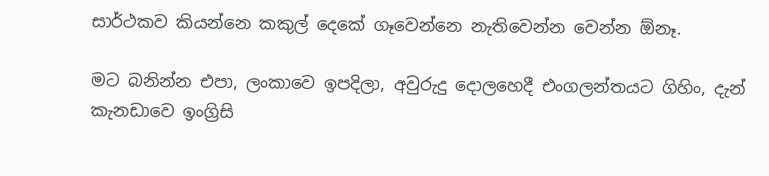සාර්ථකව කියන්නෙ කකුල් දෙකේ ගෑවෙන්නෙ නැතිවෙන්න වෙන්න ඕනෑ.

මට බනින්න එපා, ලංකාවෙ ඉපදිලා, අවුරුදු දොලහෙදී එංගලන්තයට ගිහිං, දැන් කැනඩාවෙ ඉංග්‍රිසි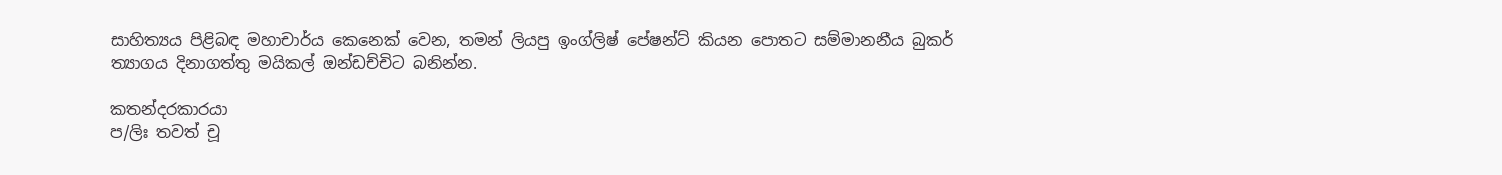සාහිත්‍යය පිළිබඳ මහාචාර්ය කෙනෙක් වෙන, තමන් ලියපු ඉංග්ලිෂ් පේෂන්ට් කියන පොතට සම්මානනීය බුකර් ත්‍යාගය දිනාගත්තු මයිකල් ඔන්ඩච්චිට බනින්න.

කතන්දරකාරයා
ප/ලිඃ තවත් චූ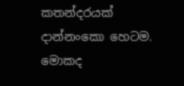කතන්දරයක් දාන්නංකො හෙටම. මොකද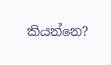කියන්නෙ?